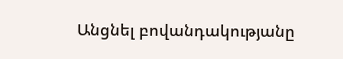Անցնել բովանդակությանը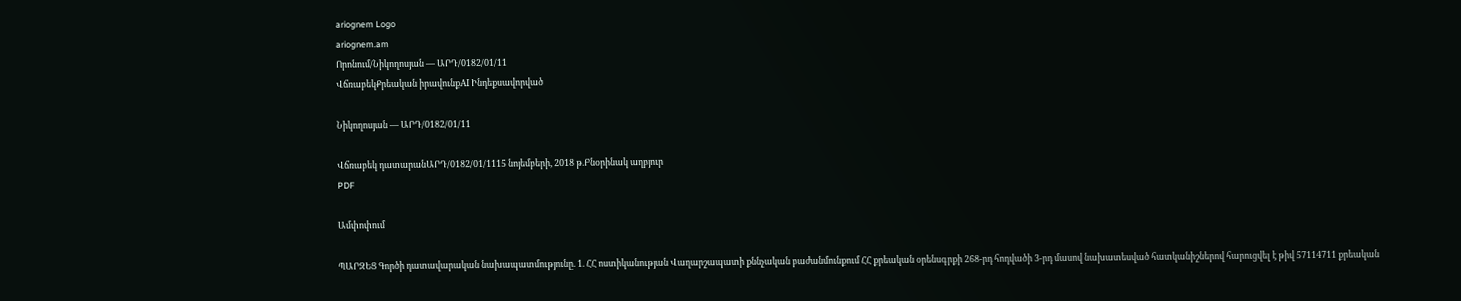ariognem Logo
ariognem.am
Որոնում/Նիկողոսյան — ԱՐԴ/0182/01/11
ՎճռաբեկՔրեական իրավունքAI Ինդեքսավորված

Նիկողոսյան — ԱՐԴ/0182/01/11

Վճռաբեկ դատարանԱՐԴ/0182/01/1115 նոյեմբերի, 2018 թ.Բնօրինակ աղբյուր
PDF

Ամփոփում

ՊԱՐԶԵՑ Գործի դատավարական նախապատմությունը. 1. ՀՀ ոստիկանության Վաղարշապատի քննչական բաժանմունքում ՀՀ քրեական օրենսգրքի 268-րդ հոդվածի 3-րդ մասով նախատեսված հատկանիշներով հարուցվել է թիվ 57114711 քրեական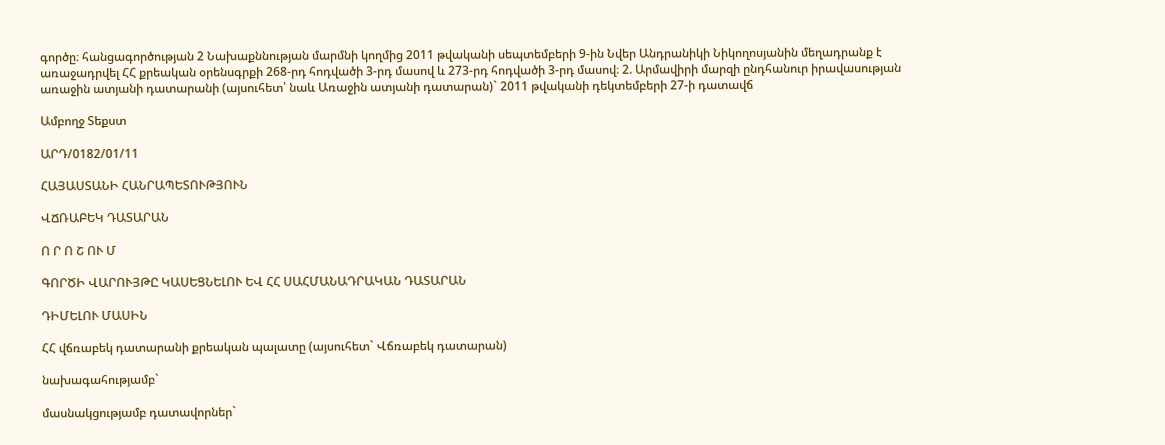գործը։ հանցագործության 2 Նախաքննության մարմնի կողմից 2011 թվականի սեպտեմբերի 9-ին Նվեր Անդրանիկի Նիկողոսյանին մեղադրանք է առաջադրվել ՀՀ քրեական օրենսգրքի 268-րդ հոդվածի 3-րդ մասով և 273-րդ հոդվածի 3-րդ մասով։ 2. Արմավիրի մարզի ընդհանուր իրավասության առաջին ատյանի դատարանի (այսուհետ՝ նաև Առաջին ատյանի դատարան)` 2011 թվականի դեկտեմբերի 27-ի դատավճ

Ամբողջ Տեքստ

ԱՐԴ/0182/01/11

ՀԱՅԱՍՏԱՆԻ ՀԱՆՐԱՊԵՏՈՒԹՅՈՒՆ

ՎՃՌԱԲԵԿ ԴԱՏԱՐԱՆ

Ո Ր Ո Շ ՈՒ Մ

ԳՈՐԾԻ ՎԱՐՈՒՅԹԸ ԿԱՍԵՑՆԵԼՈՒ ԵՎ ՀՀ ՍԱՀՄԱՆԱԴՐԱԿԱՆ ԴԱՏԱՐԱՆ

ԴԻՄԵԼՈՒ ՄԱՍԻՆ

ՀՀ վճռաբեկ դատարանի քրեական պալատը (այսուհետ` Վճռաբեկ դատարան)

նախագահությամբ`

մասնակցությամբ դատավորներ`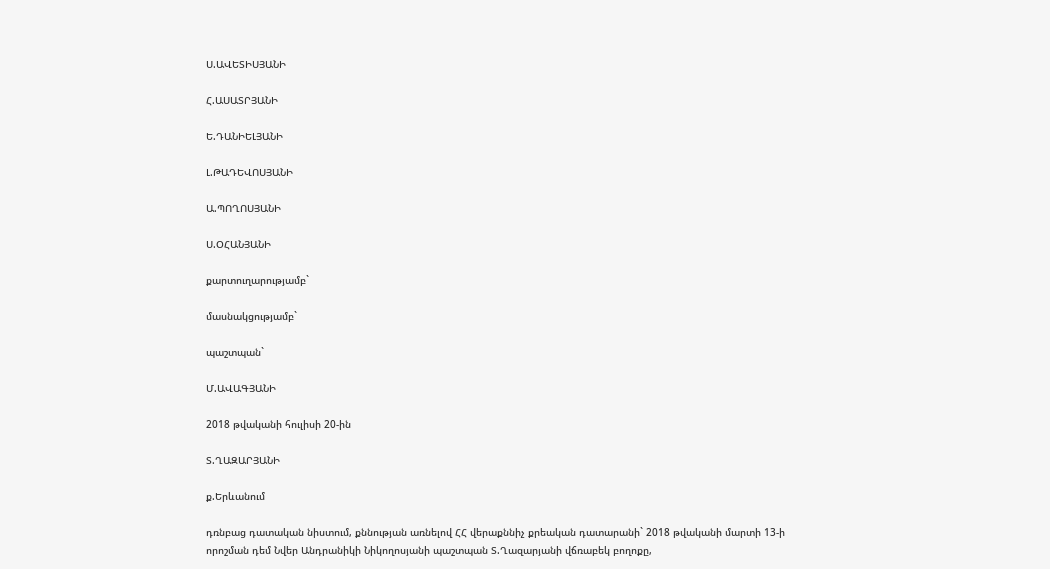Ս.ԱՎԵՏԻՍՅԱՆԻ

Հ.ԱՍԱՏՐՅԱՆԻ

Ե.ԴԱՆԻԵԼՅԱՆԻ

Լ.ԹԱԴԵՎՈՍՅԱՆԻ

Ա.ՊՈՂՈՍՅԱՆԻ

Ս.ՕՀԱՆՅԱՆԻ

քարտուղարությամբ`

մասնակցությամբ`

պաշտպան`

Մ.ԱՎԱԳՅԱՆԻ

2018 թվականի հուլիսի 20-ին

Տ.ՂԱԶԱՐՅԱՆԻ

ք.Երևանում

դռնբաց դատական նիստում, քննության առնելով ՀՀ վերաքննիչ քրեական դատարանի` 2018 թվականի մարտի 13-ի որոշման դեմ Նվեր Անդրանիկի Նիկողոսյանի պաշտպան Տ.Ղազարյանի վճռաբեկ բողոքը,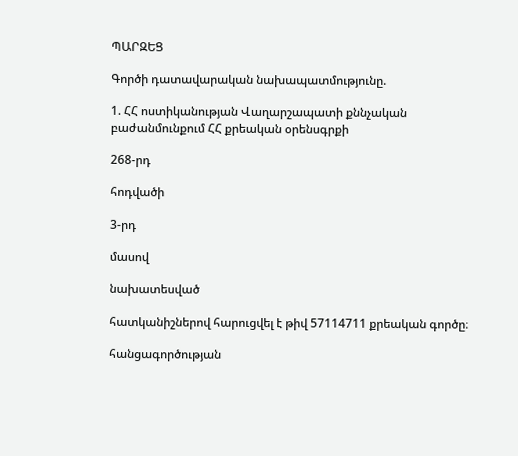ՊԱՐԶԵՑ

Գործի դատավարական նախապատմությունը.

1. ՀՀ ոստիկանության Վաղարշապատի քննչական բաժանմունքում ՀՀ քրեական օրենսգրքի

268-րդ

հոդվածի

3-րդ

մասով

նախատեսված

հատկանիշներով հարուցվել է թիվ 57114711 քրեական գործը։

հանցագործության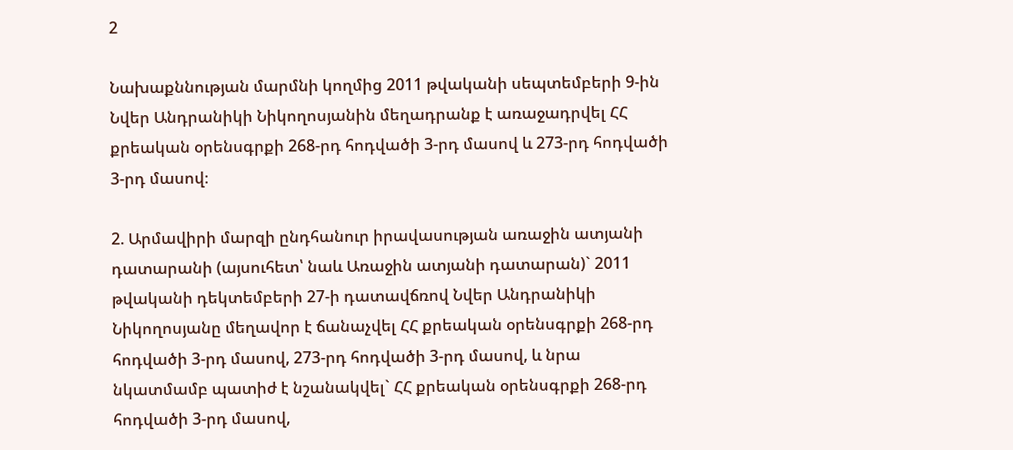2

Նախաքննության մարմնի կողմից 2011 թվականի սեպտեմբերի 9-ին Նվեր Անդրանիկի Նիկողոսյանին մեղադրանք է առաջադրվել ՀՀ քրեական օրենսգրքի 268-րդ հոդվածի 3-րդ մասով և 273-րդ հոդվածի 3-րդ մասով։

2. Արմավիրի մարզի ընդհանուր իրավասության առաջին ատյանի դատարանի (այսուհետ՝ նաև Առաջին ատյանի դատարան)` 2011 թվականի դեկտեմբերի 27-ի դատավճռով Նվեր Անդրանիկի Նիկողոսյանը մեղավոր է ճանաչվել ՀՀ քրեական օրենսգրքի 268-րդ հոդվածի 3-րդ մասով, 273-րդ հոդվածի 3-րդ մասով, և նրա նկատմամբ պատիժ է նշանակվել` ՀՀ քրեական օրենսգրքի 268-րդ հոդվածի 3-րդ մասով,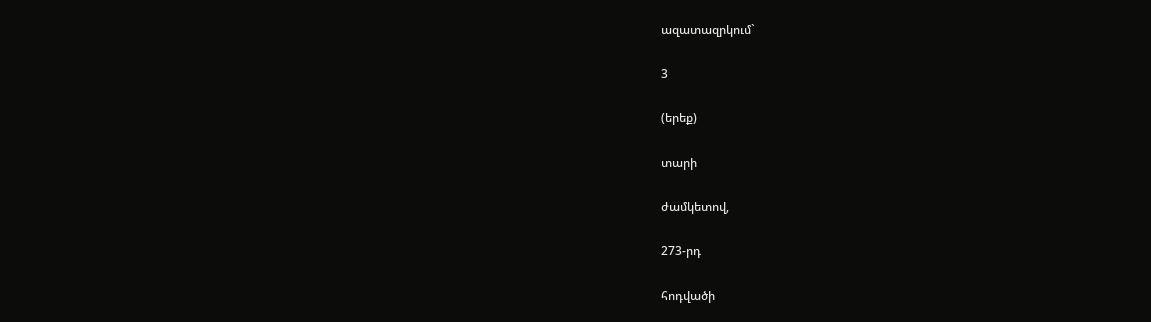ազատազրկում`

3

(երեք)

տարի

ժամկետով,

273-րդ

հոդվածի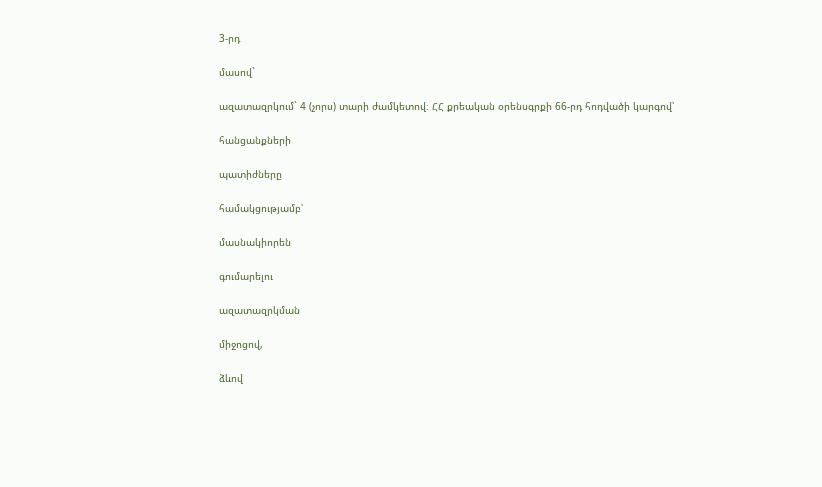3-րդ

մասով`

ազատազրկում` 4 (չորս) տարի ժամկետով։ ՀՀ քրեական օրենսգրքի 66-րդ հոդվածի կարգով՝

հանցանքների

պատիժները

համակցությամբ՝

մասնակիորեն

գումարելու

ազատազրկման

միջոցով,

ձևով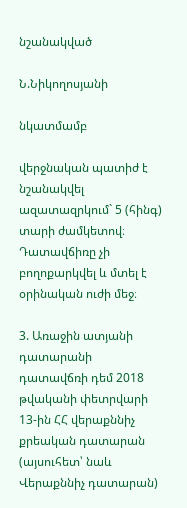նշանակված

Ն.Նիկողոսյանի

նկատմամբ

վերջնական պատիժ է նշանակվել ազատազրկում` 5 (հինգ) տարի ժամկետով։ Դատավճիռը չի բողոքարկվել և մտել է օրինական ուժի մեջ։

3. Առաջին ատյանի դատարանի դատավճռի դեմ 2018 թվականի փետրվարի 13-ին ՀՀ վերաքննիչ քրեական դատարան (այսուհետ՝ նաև Վերաքննիչ դատարան)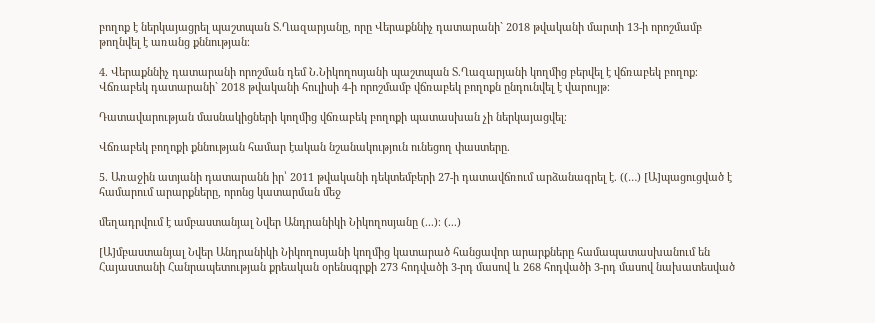բողոք է ներկայացրել պաշտպան Տ.Ղազարյանը, որը Վերաքննիչ դատարանի` 2018 թվականի մարտի 13-ի որոշմամբ թողնվել է առանց քննության։

4. Վերաքննիչ դատարանի որոշման դեմ Ն.Նիկողոսյանի պաշտպան Տ.Ղազարյանի կողմից բերվել է վճռաբեկ բողոք։ Վճռաբեկ դատարանի` 2018 թվականի հուլիսի 4-ի որոշմամբ վճռաբեկ բողոքն ընդունվել է վարույթ։

Դատավարության մասնակիցների կողմից վճռաբեկ բողոքի պատասխան չի ներկայացվել։

Վճռաբեկ բողոքի քննության համար էական նշանակություն ունեցող փաստերը.

5. Առաջին ատյանի դատարանն իր՝ 2011 թվականի դեկտեմբերի 27-ի դատավճռում արձանագրել է. ((…) [Ա]պացուցված է համարում արարքները, որոնց կատարման մեջ

մեղադրվում է ամբաստանյալ Նվեր Անդրանիկի Նիկողոսյանը (...)։ (...)

[Ա]մբաստանյալ Նվեր Անդրանիկի Նիկողոսյանի կողմից կատարած հանցավոր արարքները համապատասխանում են Հայաստանի Հանրապետության քրեական օրենսգրքի 273 հոդվածի 3-րդ մասով և 268 հոդվածի 3-րդ մասով նախատեսված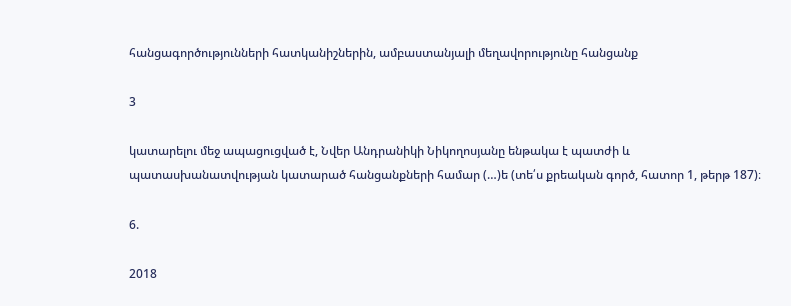հանցագործությունների հատկանիշներին, ամբաստանյալի մեղավորությունը հանցանք

3

կատարելու մեջ ապացուցված է, Նվեր Անդրանիկի Նիկողոսյանը ենթակա է պատժի և պատասխանատվության կատարած հանցանքների համար (…)ե (տե՛ս քրեական գործ, հատոր 1, թերթ 187)։

6.

2018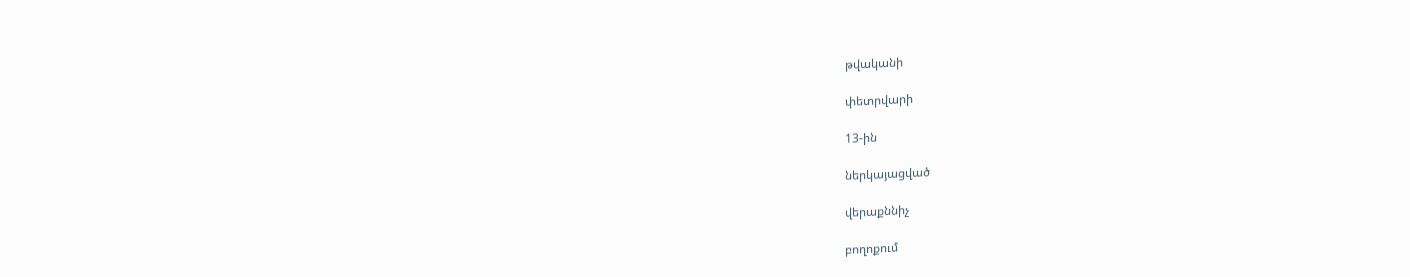թվականի

փետրվարի

13-ին

ներկայացված

վերաքննիչ

բողոքում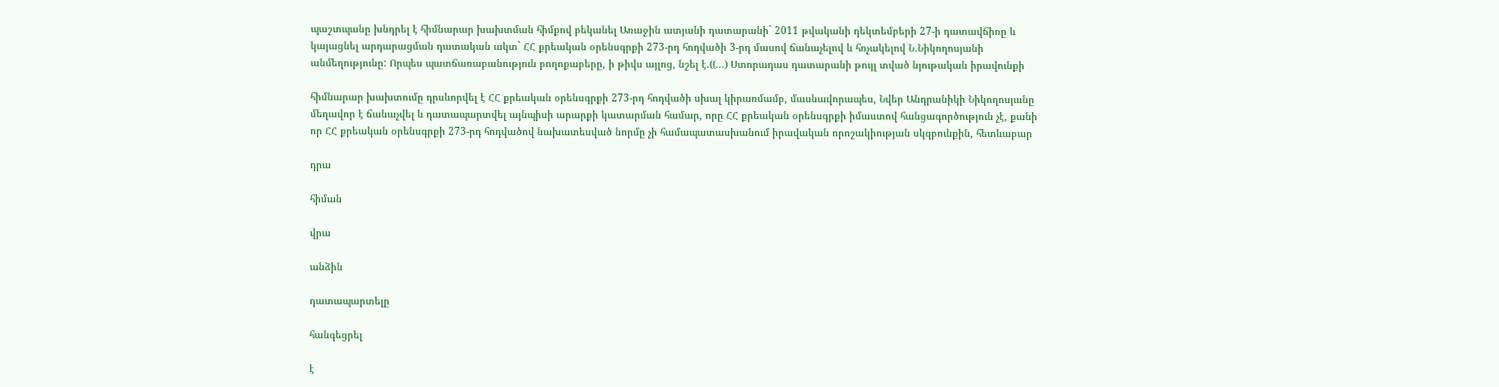պաշտպանը խնդրել է հիմնարար խախտման հիմքով բեկանել Առաջին ատյանի դատարանի` 2011 թվականի դեկտեմբերի 27-ի դատավճիռը և կայացնել արդարացման դատական ակտ` ՀՀ քրեական օրենսգրքի 273-րդ հոդվածի 3-րդ մասով ճանաչելով և հռչակելով Ն.Նիկողոսյանի անմեղությունը: Որպես պատճառաբանություն բողոքաբերը, ի թիվս այլոց, նշել է.((...) Ստորադաս դատարանի թույլ տված նյութական իրավունքի

հիմնարար խախտումը դրսևորվել է ՀՀ քրեական օրենսգրքի 273-րդ հոդվածի սխալ կիրառմամբ, մասնավորապես, Նվեր Անդրանիկի Նիկողոսյանը մեղավոր է ճանաչվել և դատապարտվել այնպիսի արարքի կատարման համար, որը ՀՀ քրեական օրենսգրքի իմաստով հանցագործություն չէ, քանի որ ՀՀ քրեական օրենսգրքի 273-րդ հոդվածով նախատեսված նորմը չի համապատասխանում իրավական որոշակիության սկզբունքին, հետևաբար

դրա

հիման

վրա

անձին

դատապարտելը

հանգեցրել

է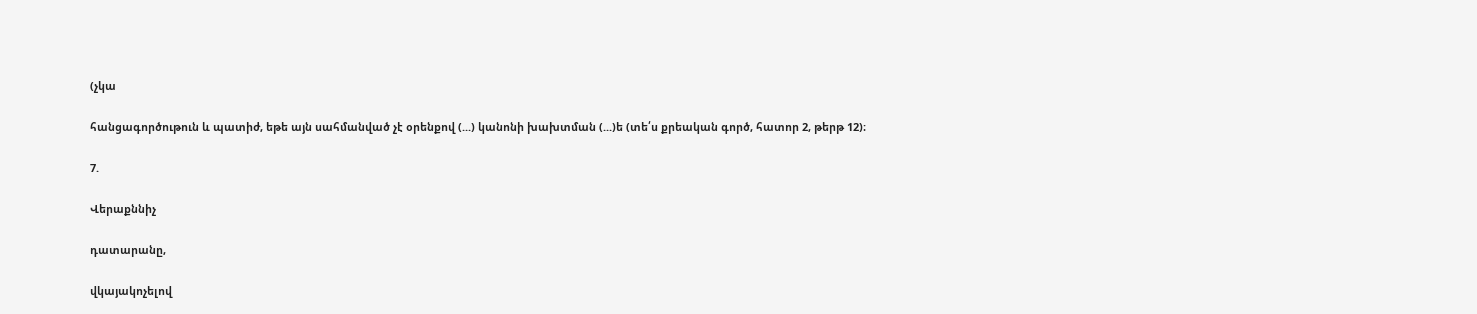(չկա

հանցագործութուն և պատիժ, եթե այն սահմանված չէ օրենքով (...) կանոնի խախտման (...)ե (տե՛ս քրեական գործ, հատոր 2, թերթ 12)։

7.

Վերաքննիչ

դատարանը,

վկայակոչելով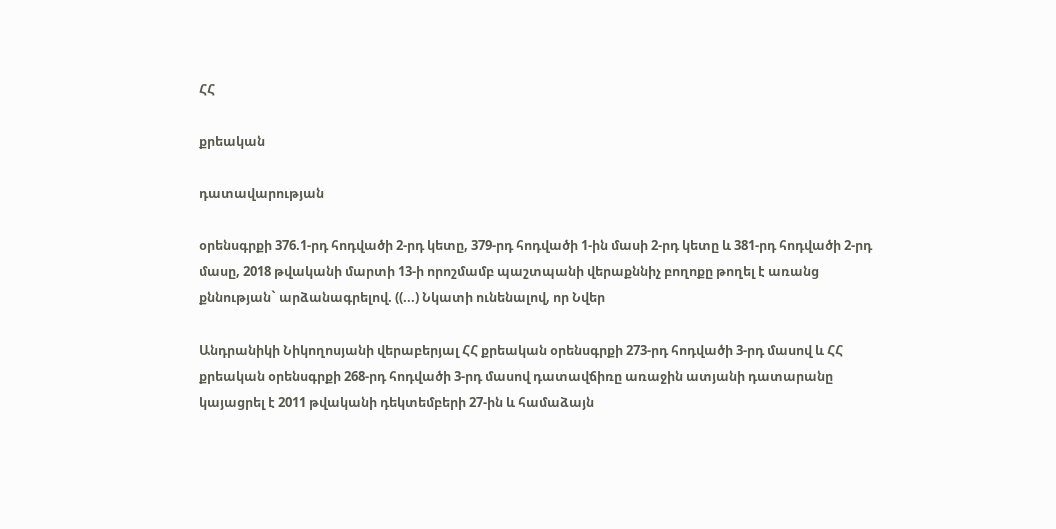ՀՀ

քրեական

դատավարության

օրենսգրքի 376.1-րդ հոդվածի 2-րդ կետը, 379-րդ հոդվածի 1-ին մասի 2-րդ կետը և 381-րդ հոդվածի 2-րդ մասը, 2018 թվականի մարտի 13-ի որոշմամբ պաշտպանի վերաքննիչ բողոքը թողել է առանց քննության` արձանագրելով. ((...) Նկատի ունենալով, որ Նվեր

Անդրանիկի Նիկողոսյանի վերաբերյալ ՀՀ քրեական օրենսգրքի 273-րդ հոդվածի 3-րդ մասով և ՀՀ քրեական օրենսգրքի 268-րդ հոդվածի 3-րդ մասով դատավճիռը առաջին ատյանի դատարանը կայացրել է 2011 թվականի դեկտեմբերի 27-ին և համաձայն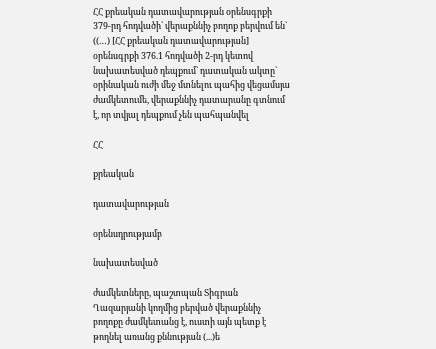ՀՀ քրեական դատավարության օրենսգրքի 379-րդ հոդվածի` վերաքննիչ բողոք բերվում են` ((…) [ՀՀ քրեական դատավարության] օրենսգրքի 376.1 հոդվածի 2-րդ կետով նախատեսված դեպքում` դատական ակտը` օրինական ուժի մեջ մտնելու պահից վեցամսյա ժամկետումե, վերաքննիչ դատարանը գտնում է, որ տվյալ դեպքում չեն պահպանվել

ՀՀ

քրեական

դատավարության

օրենսդրությամբ

նախատեսված

ժամկետները, պաշտպան Տիգրան Ղազարյանի կողմից բերված վերաքննիչ բողոքը ժամկետանց է, ուստի այն պետք է թողնել առանց քննության (...)ե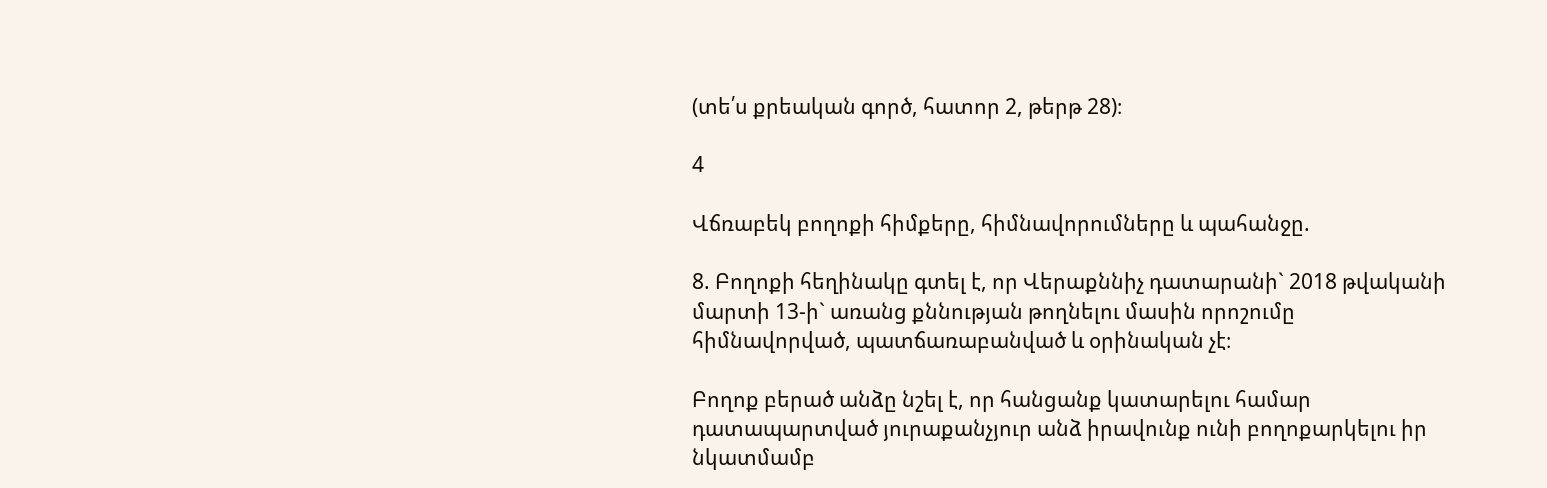(տե՛ս քրեական գործ, հատոր 2, թերթ 28)։

4

Վճռաբեկ բողոքի հիմքերը, հիմնավորումները և պահանջը.

8. Բողոքի հեղինակը գտել է, որ Վերաքննիչ դատարանի` 2018 թվականի մարտի 13-ի` առանց քննության թողնելու մասին որոշումը հիմնավորված, պատճառաբանված և օրինական չէ։

Բողոք բերած անձը նշել է, որ հանցանք կատարելու համար դատապարտված յուրաքանչյուր անձ իրավունք ունի բողոքարկելու իր նկատմամբ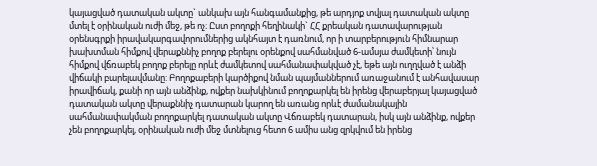կայացված դատական ակտը` անկախ այն հանգամանքից, թե արդյոք տվյալ դատական ակտը մտել է օրինական ուժի մեջ, թե ոչ։ Ըստ բողոքի հեղինակի` ՀՀ քրեական դատավարության օրենսգրքի իրավակարգավորումներից ակնհայտ է դառնում, որ ի տարբերություն հիմնարար խախտման հիմքով վերաքննիչ բողոք բերելու օրենքով սահմանված 6-ամսյա ժամկետի՝ նույն հիմքով վճռաբեկ բողոք բերելը որևէ ժամկետով սահմանափակված չէ, եթե այն ուղղված է անձի վիճակի բարելավմանը: Բողոքաբերի կարծիքով նման պայմաններում առաջանում է անհավասար իրավիճակ, քանի որ այն անձինք, ովքեր նախկինում բողոքարկել են իրենց վերաբերյալ կայացված դատական ակտը վերաքննիչ դատարան կարող են առանց որևէ ժամանակային սահմանափակման բողոքարկել դատական ակտը Վճռաբեկ դատարան, իսկ այն անձինք, ովքեր չեն բողոքարկել, օրինական ուժի մեջ մտնելուց հետո 6 ամիս անց զրկվում են իրենց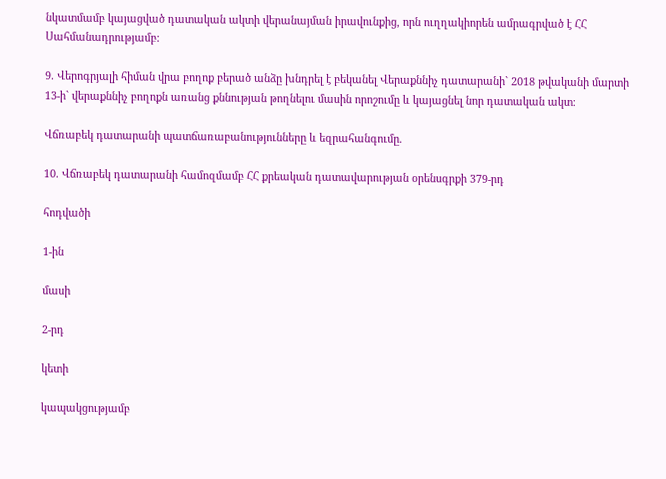նկատմամբ կայացված դատական ակտի վերանայման իրավունքից, որն ուղղակիորեն ամրագրված է ՀՀ Սահմանադրությամբ:

9. Վերոգրյալի հիման վրա բողոք բերած անձը խնդրել է բեկանել Վերաքննիչ դատարանի` 2018 թվականի մարտի 13-ի` վերաքննիչ բողոքն առանց քննության թողնելու մասին որոշումը և կայացնել նոր դատական ակտ։

Վճռաբեկ դատարանի պատճառաբանությունները և եզրահանգումը.

10. Վճռաբեկ դատարանի համոզմամբ ՀՀ քրեական դատավարության օրենսգրքի 379-րդ

հոդվածի

1-ին

մասի

2-րդ

կետի

կապակցությամբ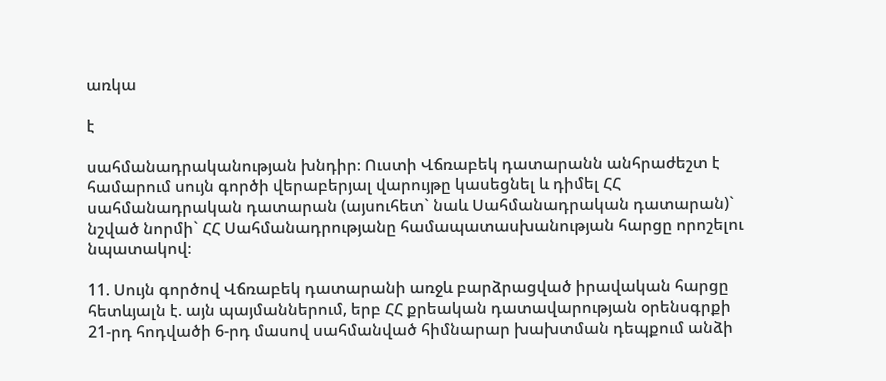առկա

է

սահմանադրականության խնդիր։ Ուստի Վճռաբեկ դատարանն անհրաժեշտ է համարում սույն գործի վերաբերյալ վարույթը կասեցնել և դիմել ՀՀ սահմանադրական դատարան (այսուհետ` նաև Սահմանադրական դատարան)` նշված նորմի` ՀՀ Սահմանադրությանը համապատասխանության հարցը որոշելու նպատակով։

11. Սույն գործով Վճռաբեկ դատարանի առջև բարձրացված իրավական հարցը հետևյալն է. այն պայմաններում, երբ ՀՀ քրեական դատավարության օրենսգրքի 21-րդ հոդվածի 6-րդ մասով սահմանված հիմնարար խախտման դեպքում անձի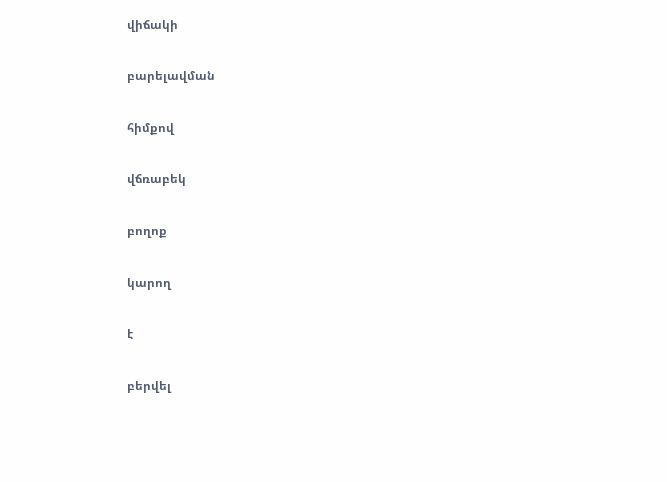վիճակի

բարելավման

հիմքով

վճռաբեկ

բողոք

կարող

է

բերվել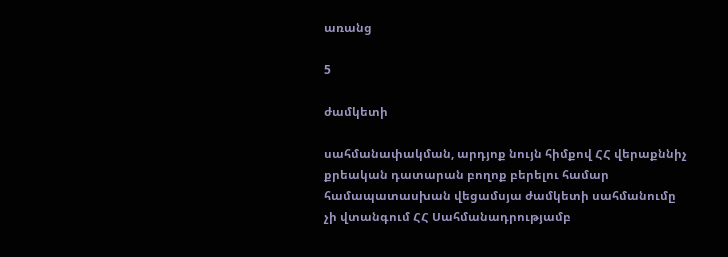առանց

5

ժամկետի

սահմանափակման, արդյոք նույն հիմքով ՀՀ վերաքննիչ քրեական դատարան բողոք բերելու համար համապատասխան վեցամսյա ժամկետի սահմանումը չի վտանգում ՀՀ Սահմանադրությամբ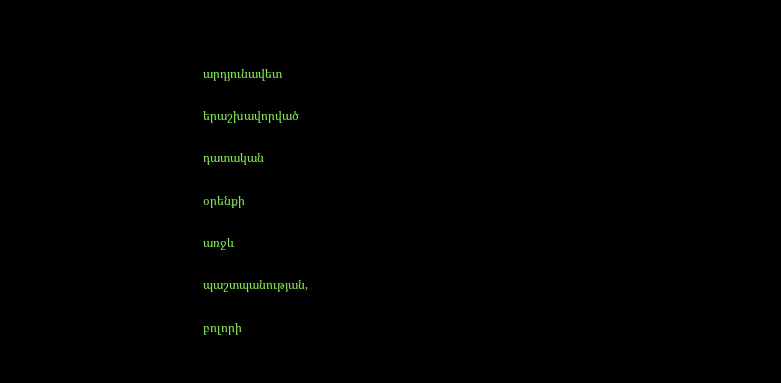արդյունավետ

երաշխավորված

դատական

օրենքի

առջև

պաշտպանության,

բոլորի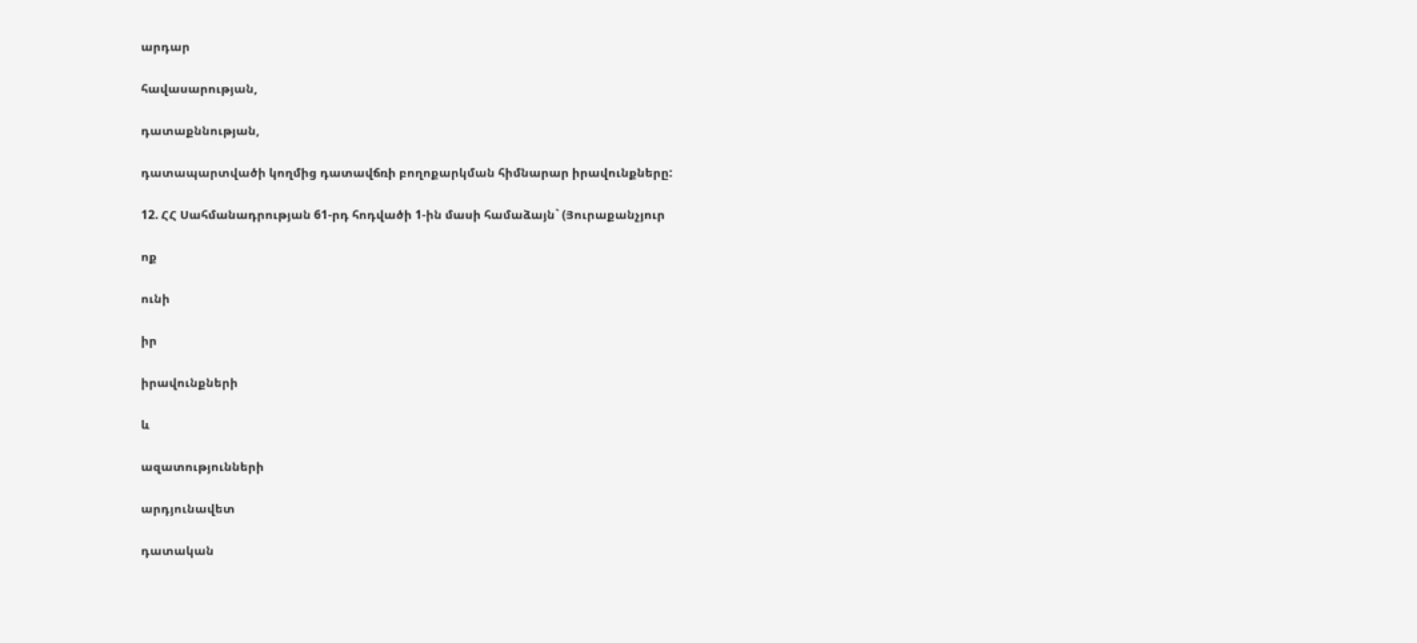արդար

հավասարության,

դատաքննության,

դատապարտվածի կողմից դատավճռի բողոքարկման հիմնարար իրավունքները:

12. ՀՀ Սահմանադրության 61-րդ հոդվածի 1-ին մասի համաձայն` (Յուրաքանչյուր

ոք

ունի

իր

իրավունքների

և

ազատությունների

արդյունավետ

դատական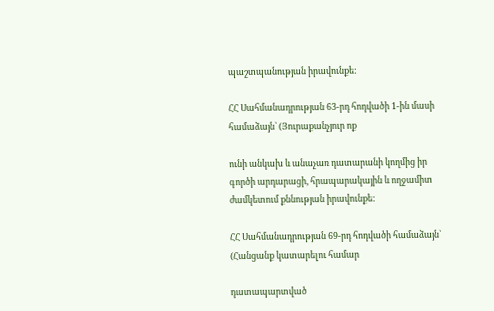պաշտպանության իրավունքե:

ՀՀ Սահմանադրության 63-րդ հոդվածի 1-ին մասի համաձայն` (Յուրաքանչյուր ոք

ունի անկախ և անաչառ դատարանի կողմից իր գործի արդարացի, հրապարակային և ողջամիտ ժամկետում քննության իրավունքե:

ՀՀ Սահմանադրության 69-րդ հոդվածի համաձայն` (Հանցանք կատարելու համար

դատապարտված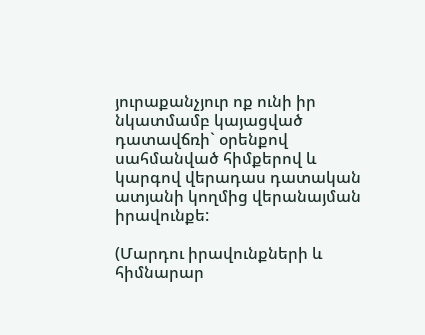յուրաքանչյուր ոք ունի իր նկատմամբ կայացված դատավճռի` օրենքով սահմանված հիմքերով և կարգով վերադաս դատական ատյանի կողմից վերանայման իրավունքե:

(Մարդու իրավունքների և հիմնարար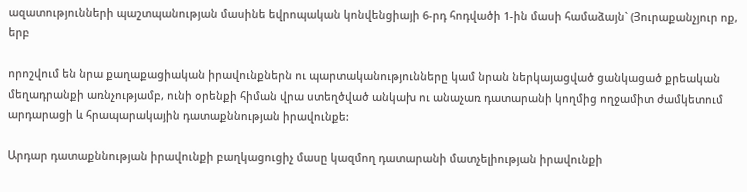ազատությունների պաշտպանության մասինե եվրոպական կոնվենցիայի 6-րդ հոդվածի 1-ին մասի համաձայն` (Յուրաքանչյուր ոք, երբ

որոշվում են նրա քաղաքացիական իրավունքներն ու պարտականությունները կամ նրան ներկայացված ցանկացած քրեական մեղադրանքի առնչությամբ, ունի օրենքի հիման վրա ստեղծված անկախ ու անաչառ դատարանի կողմից ողջամիտ ժամկետում արդարացի և հրապարակային դատաքննության իրավունքե:

Արդար դատաքննության իրավունքի բաղկացուցիչ մասը կազմող դատարանի մատչելիության իրավունքի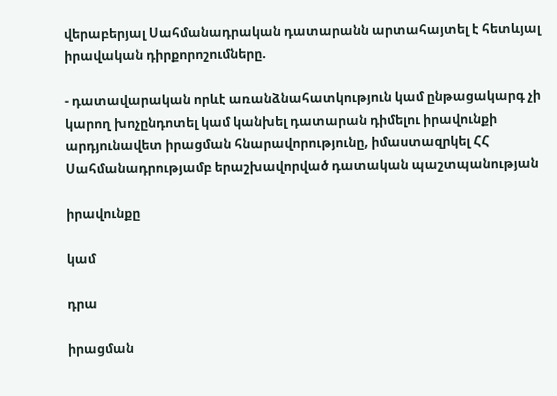վերաբերյալ Սահմանադրական դատարանն արտահայտել է հետևյալ իրավական դիրքորոշումները.

- դատավարական որևէ առանձնահատկություն կամ ընթացակարգ չի կարող խոչընդոտել կամ կանխել դատարան դիմելու իրավունքի արդյունավետ իրացման հնարավորությունը, իմաստազրկել ՀՀ Սահմանադրությամբ երաշխավորված դատական պաշտպանության

իրավունքը

կամ

դրա

իրացման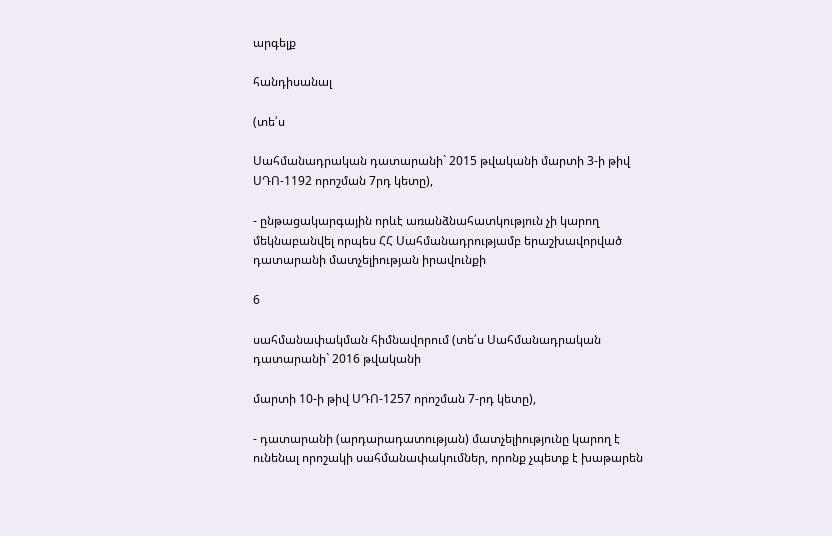արգելք

հանդիսանալ

(տե՛ս

Սահմանադրական դատարանի` 2015 թվականի մարտի 3-ի թիվ ՍԴՈ-1192 որոշման 7րդ կետը),

- ընթացակարգային որևէ առանձնահատկություն չի կարող մեկնաբանվել որպես ՀՀ Սահմանադրությամբ երաշխավորված դատարանի մատչելիության իրավունքի

6

սահմանափակման հիմնավորում (տե՛ս Սահմանադրական դատարանի` 2016 թվականի

մարտի 10-ի թիվ ՍԴՈ-1257 որոշման 7-րդ կետը),

- դատարանի (արդարադատության) մատչելիությունը կարող է ունենալ որոշակի սահմանափակումներ, որոնք չպետք է խաթարեն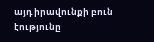այդ իրավունքի բուն էությունը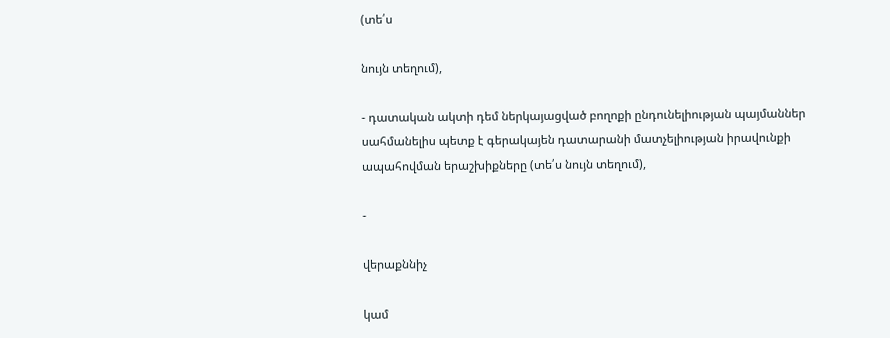(տե՛ս

նույն տեղում),

- դատական ակտի դեմ ներկայացված բողոքի ընդունելիության պայմաններ սահմանելիս պետք է գերակայեն դատարանի մատչելիության իրավունքի ապահովման երաշխիքները (տե՛ս նույն տեղում),

-

վերաքննիչ

կամ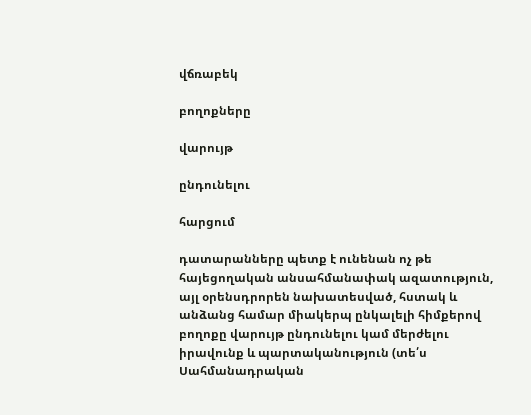վճռաբեկ

բողոքները

վարույթ

ընդունելու

հարցում

դատարանները պետք է ունենան ոչ թե հայեցողական անսահմանափակ ազատություն, այլ օրենսդրորեն նախատեսված, հստակ և անձանց համար միակերպ ընկալելի հիմքերով բողոքը վարույթ ընդունելու կամ մերժելու իրավունք և պարտականություն (տե՛ս Սահմանադրական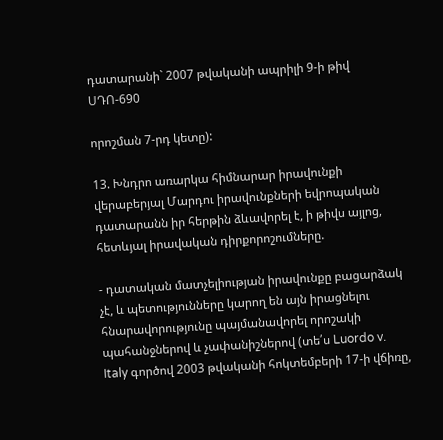դատարանի` 2007 թվականի ապրիլի 9-ի թիվ ՍԴՈ-690

որոշման 7-րդ կետը):

13. Խնդրո առարկա հիմնարար իրավունքի վերաբերյալ Մարդու իրավունքների եվրոպական դատարանն իր հերթին ձևավորել է, ի թիվս այլոց, հետևյալ իրավական դիրքորոշումները.

- դատական մատչելիության իրավունքը բացարձակ չէ, և պետությունները կարող են այն իրացնելու հնարավորությունը պայմանավորել որոշակի պահանջներով և չափանիշներով (տե՛ս Luordo v. Italy գործով 2003 թվականի հոկտեմբերի 17-ի վճիռը,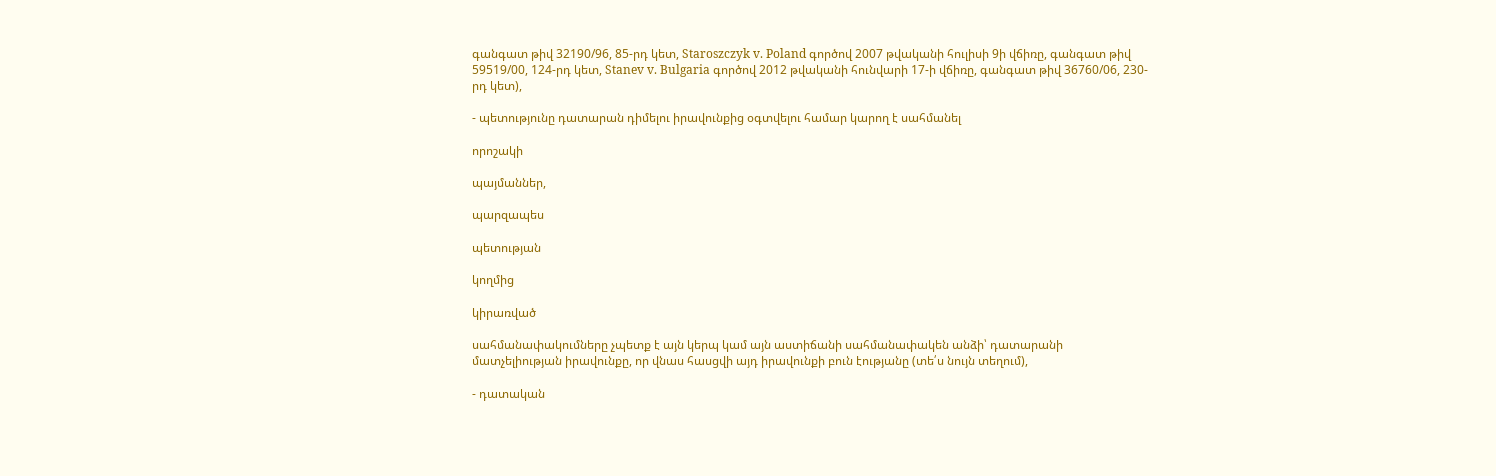գանգատ թիվ 32190/96, 85-րդ կետ, Staroszczyk v. Poland գործով 2007 թվականի հուլիսի 9ի վճիռը, գանգատ թիվ 59519/00, 124-րդ կետ, Stanev v. Bulgaria գործով 2012 թվականի հունվարի 17-ի վճիռը, գանգատ թիվ 36760/06, 230-րդ կետ),

- պետությունը դատարան դիմելու իրավունքից օգտվելու համար կարող է սահմանել

որոշակի

պայմաններ,

պարզապես

պետության

կողմից

կիրառված

սահմանափակումները չպետք է այն կերպ կամ այն աստիճանի սահմանափակեն անձի՝ դատարանի մատչելիության իրավունքը, որ վնաս հասցվի այդ իրավունքի բուն էությանը (տե՛ս նույն տեղում),

- դատական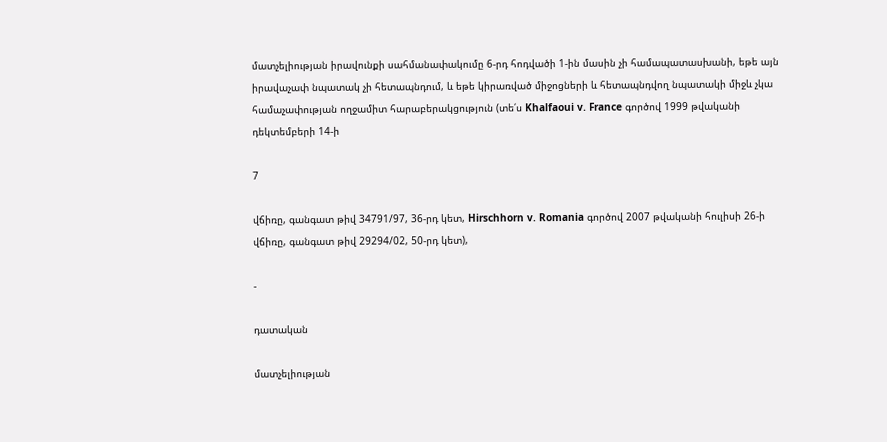մատչելիության իրավունքի սահմանափակումը 6-րդ հոդվածի 1-ին մասին չի համապատասխանի, եթե այն իրավաչափ նպատակ չի հետապնդում, և եթե կիրառված միջոցների և հետապնդվող նպատակի միջև չկա համաչափության ողջամիտ հարաբերակցություն (տե՛ս Khalfaoui v. France գործով 1999 թվականի դեկտեմբերի 14-ի

7

վճիռը, գանգատ թիվ 34791/97, 36-րդ կետ, Hirschhorn v. Romania գործով 2007 թվականի հուլիսի 26-ի վճիռը, գանգատ թիվ 29294/02, 50-րդ կետ),

-

դատական

մատչելիության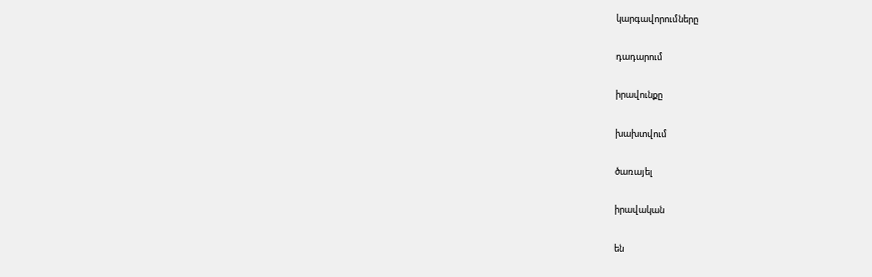կարգավորումները

դադարում

իրավունքը

խախտվում

ծառայել

իրավական

են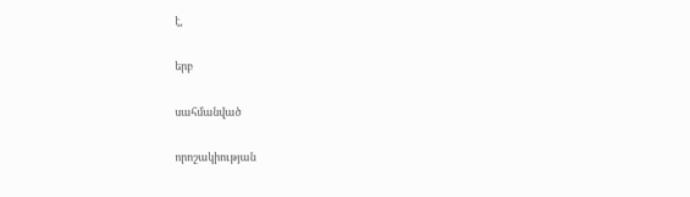է,

երբ

սահմանված

որոշակիության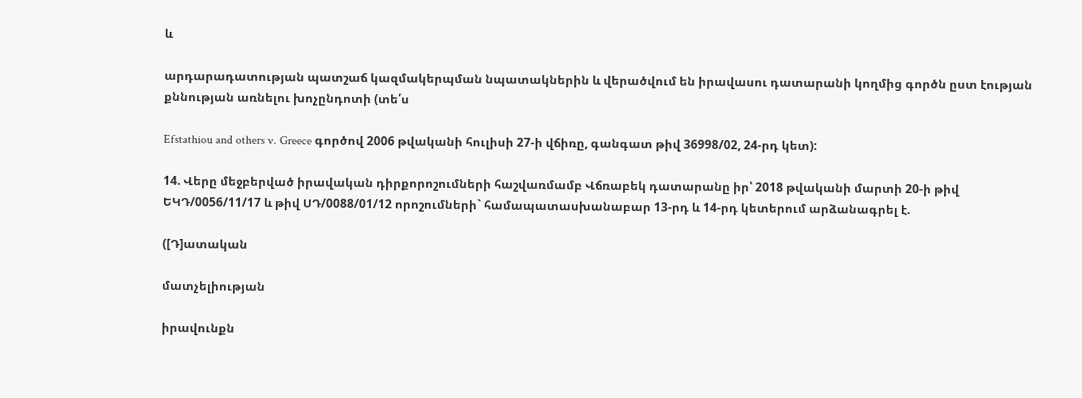և

արդարադատության պատշաճ կազմակերպման նպատակներին և վերածվում են իրավասու դատարանի կողմից գործն ըստ էության քննության առնելու խոչընդոտի (տե՛ս

Efstathiou and others v. Greece գործով 2006 թվականի հուլիսի 27-ի վճիռը, գանգատ թիվ 36998/02, 24-րդ կետ):

14. Վերը մեջբերված իրավական դիրքորոշումների հաշվառմամբ Վճռաբեկ դատարանը իր՝ 2018 թվականի մարտի 20-ի թիվ ԵԿԴ/0056/11/17 և թիվ ՍԴ/0088/01/12 որոշումների` համապատասխանաբար 13-րդ և 14-րդ կետերում արձանագրել է.

([Դ]ատական

մատչելիության

իրավունքն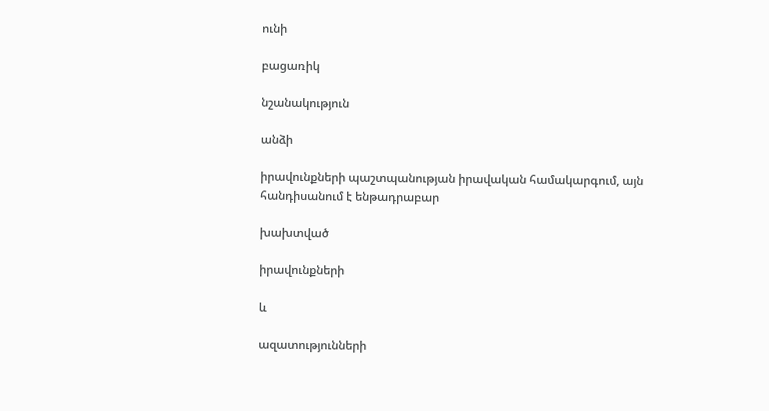ունի

բացառիկ

նշանակություն

անձի

իրավունքների պաշտպանության իրավական համակարգում, այն հանդիսանում է ենթադրաբար

խախտված

իրավունքների

և

ազատությունների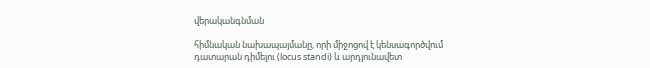վերականգնման

հիմնական նախապայմանը, որի միջոցով է կենսագործվում դատարան դիմելու (locus standi) և արդյունավետ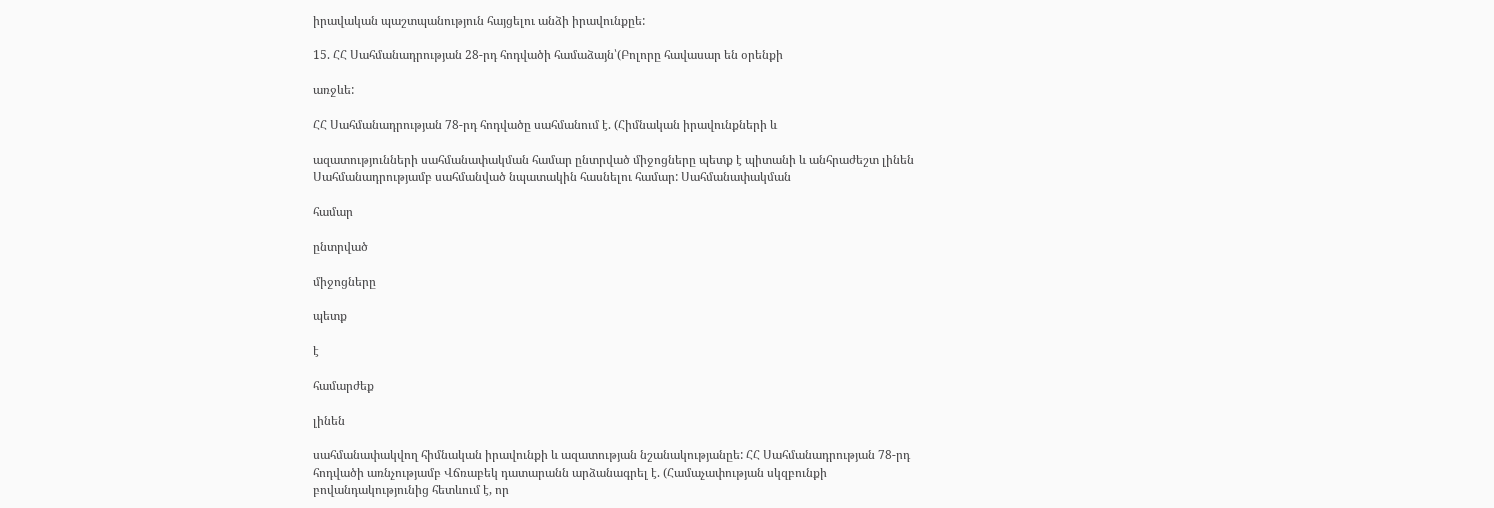իրավական պաշտպանություն հայցելու անձի իրավունքըե:

15. ՀՀ Սահմանադրության 28-րդ հոդվածի համաձայն՝(Բոլորը հավասար են օրենքի

առջևե:

ՀՀ Սահմանադրության 78-րդ հոդվածը սահմանում է. (Հիմնական իրավունքների և

ազատությունների սահմանափակման համար ընտրված միջոցները պետք է պիտանի և անհրաժեշտ լինեն Սահմանադրությամբ սահմանված նպատակին հասնելու համար: Սահմանափակման

համար

ընտրված

միջոցները

պետք

է

համարժեք

լինեն

սահմանափակվող հիմնական իրավունքի և ազատության նշանակությանըե: ՀՀ Սահմանադրության 78-րդ հոդվածի առնչությամբ Վճռաբեկ դատարանն արձանագրել է. (Համաչափության սկզբունքի բովանդակությունից հետևում է, որ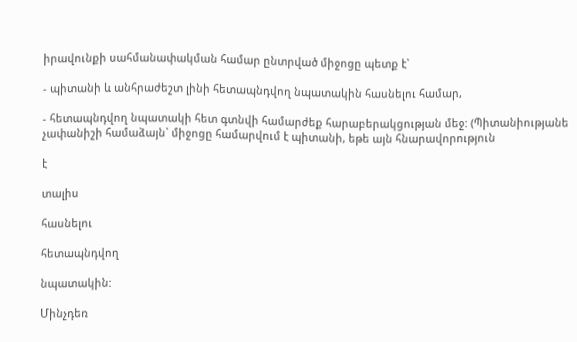իրավունքի սահմանափակման համար ընտրված միջոցը պետք է`

- պիտանի և անհրաժեշտ լինի հետապնդվող նպատակին հասնելու համար,

- հետապնդվող նպատակի հետ գտնվի համարժեք հարաբերակցության մեջ: (Պիտանիությանե չափանիշի համաձայն` միջոցը համարվում է պիտանի, եթե այն հնարավորություն

է

տալիս

հասնելու

հետապնդվող

նպատակին:

Մինչդեռ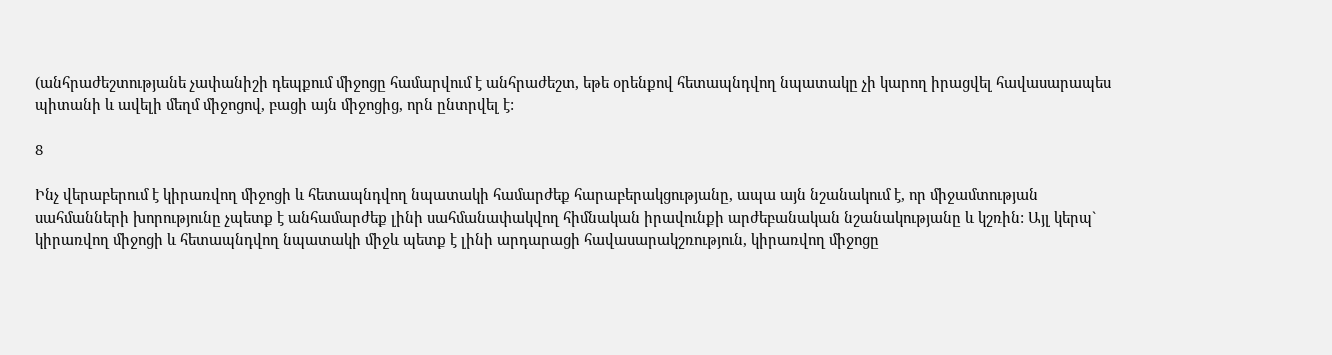(անհրաժեշտությանե չափանիշի դեպքում միջոցը համարվում է անհրաժեշտ, եթե օրենքով հետապնդվող նպատակը չի կարող իրացվել հավասարապես պիտանի և ավելի մեղմ միջոցով, բացի այն միջոցից, որն ընտրվել է:

8

Ինչ վերաբերում է կիրառվող միջոցի և հետապնդվող նպատակի համարժեք հարաբերակցությանը, ապա այն նշանակում է, որ միջամտության սահմանների խորությունը չպետք է անհամարժեք լինի սահմանափակվող հիմնական իրավունքի արժեբանական նշանակությանը և կշռին: Այլ կերպ` կիրառվող միջոցի և հետապնդվող նպատակի միջև պետք է լինի արդարացի հավասարակշռություն, կիրառվող միջոցը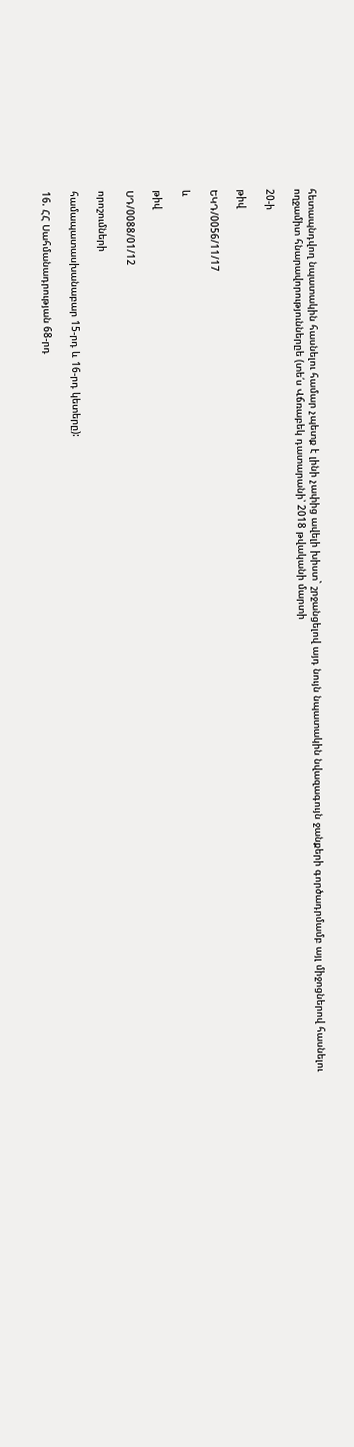հետապնդվող նպատակին հասնելու համար չպետք է լինի չափից ավելի խիստ` շրջանցելով այդ նույն նպատակին նվազագույն ջանքերի գործադրմամբ այլ միջոցներով հասնելու ողջամիտ հնարավորություններըե (տե՛ս Վճռաբեկ դատարանի՝ 2018 թվականի մարտի

20-ի

թիվ

ԵԿԴ/0056/11/17

և

թիվ

ՍԴ/0088/01/12

որոշումների

համապատասխանաբար 15-րդ և 16-րդ կետերը):

16. ՀՀ Սահմանադրության 68-րդ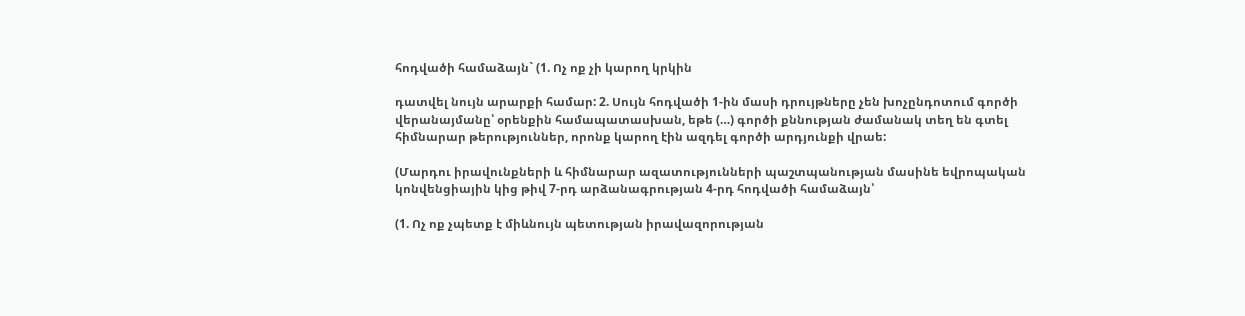հոդվածի համաձայն` (1. Ոչ ոք չի կարող կրկին

դատվել նույն արարքի համար: 2. Սույն հոդվածի 1-ին մասի դրույթները չեն խոչընդոտում գործի վերանայմանը՝ օրենքին համապատասխան, եթե (…) գործի քննության ժամանակ տեղ են գտել հիմնարար թերություններ, որոնք կարող էին ազդել գործի արդյունքի վրաե:

(Մարդու իրավունքների և հիմնարար ազատությունների պաշտպանության մասինե եվրոպական կոնվենցիային կից թիվ 7-րդ արձանագրության 4-րդ հոդվածի համաձայն՝

(1. Ոչ ոք չպետք է միևնույն պետության իրավազորության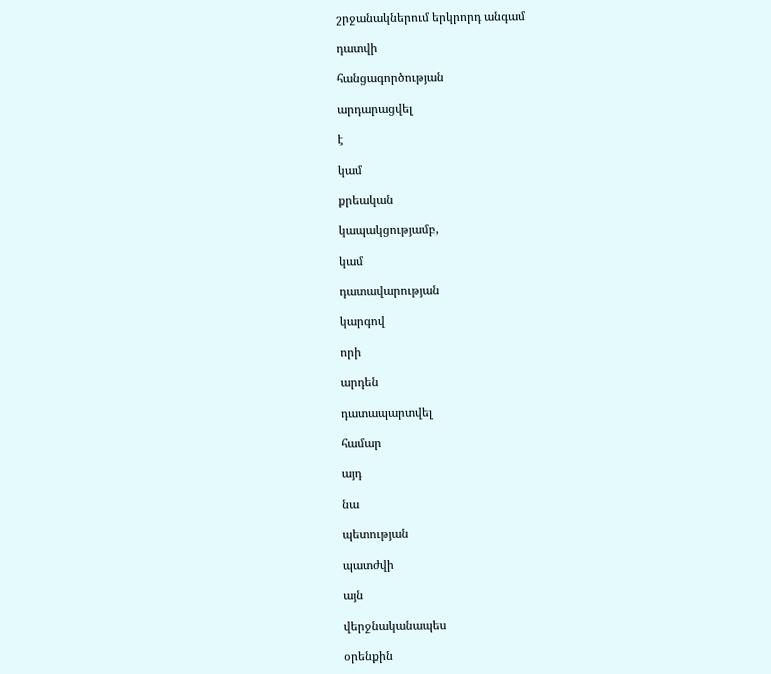շրջանակներում երկրորդ անգամ

դատվի

հանցագործության

արդարացվել

է

կամ

քրեական

կապակցությամբ,

կամ

դատավարության

կարգով

որի

արդեն

դատապարտվել

համար

այդ

նա

պետության

պատժվի

այն

վերջնականապես

օրենքին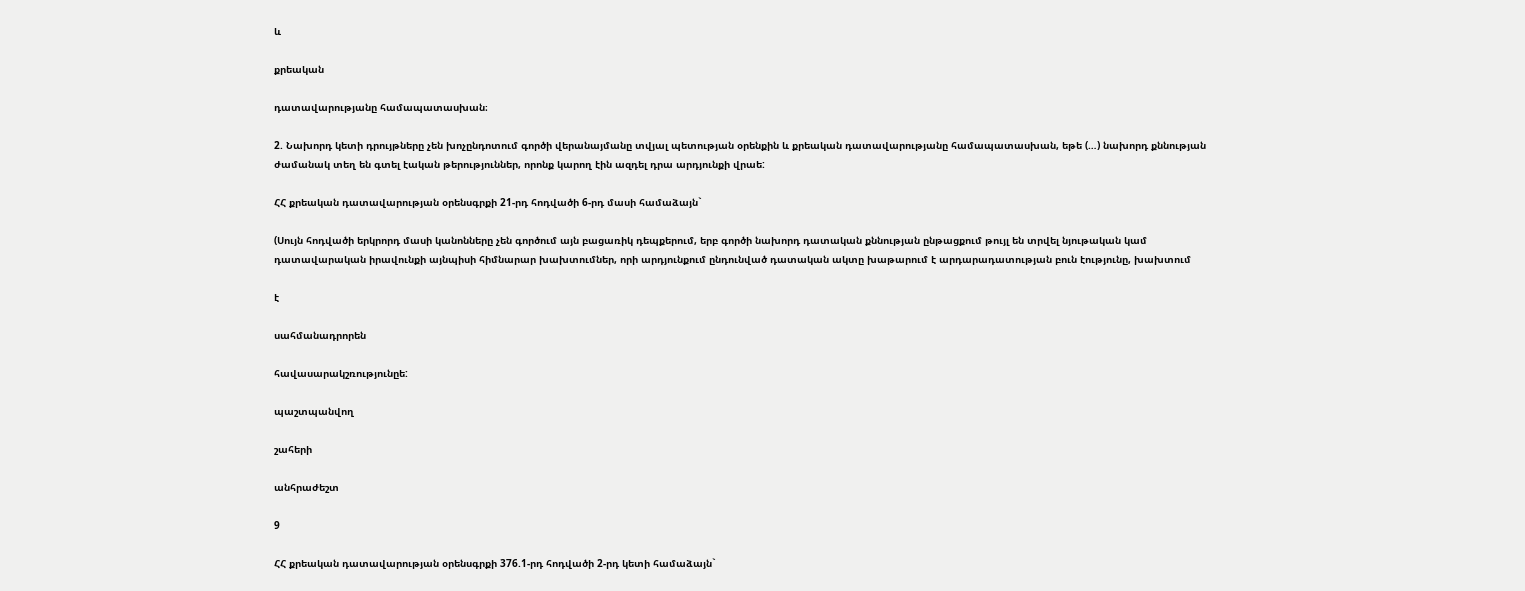և

քրեական

դատավարությանը համապատասխան։

2. Նախորդ կետի դրույթները չեն խոչընդոտում գործի վերանայմանը տվյալ պետության օրենքին և քրեական դատավարությանը համապատասխան, եթե (…) նախորդ քննության ժամանակ տեղ են գտել էական թերություններ, որոնք կարող էին ազդել դրա արդյունքի վրաե:

ՀՀ քրեական դատավարության օրենսգրքի 21-րդ հոդվածի 6-րդ մասի համաձայն`

(Սույն հոդվածի երկրորդ մասի կանոնները չեն գործում այն բացառիկ դեպքերում, երբ գործի նախորդ դատական քննության ընթացքում թույլ են տրվել նյութական կամ դատավարական իրավունքի այնպիսի հիմնարար խախտումներ, որի արդյունքում ընդունված դատական ակտը խաթարում է արդարադատության բուն էությունը, խախտում

է

սահմանադրորեն

հավասարակշռությունըե:

պաշտպանվող

շահերի

անհրաժեշտ

9

ՀՀ քրեական դատավարության օրենսգրքի 376.1-րդ հոդվածի 2-րդ կետի համաձայն`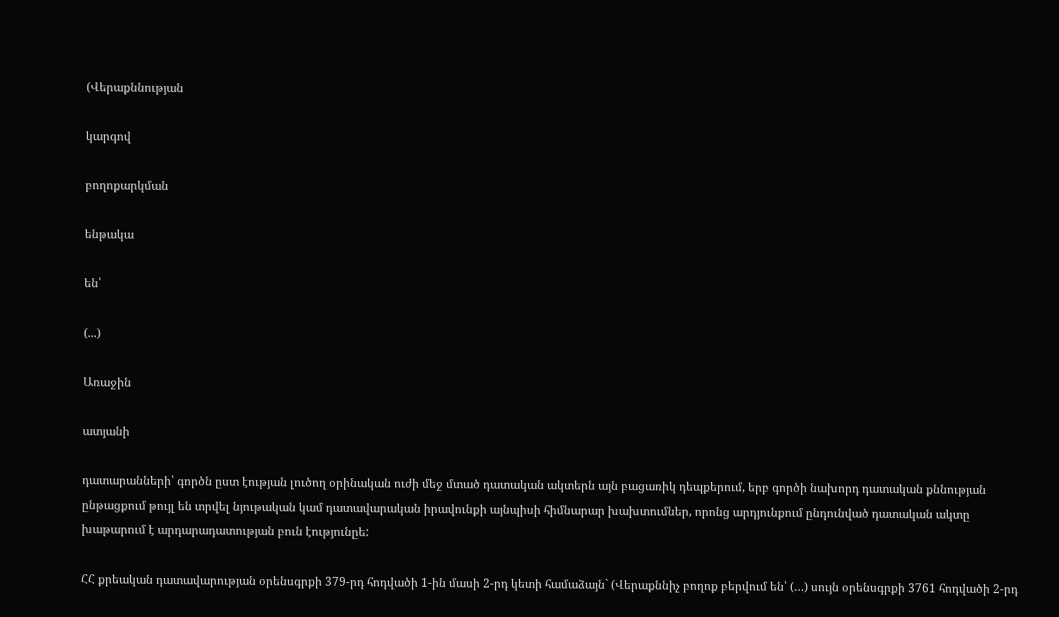(Վերաքննության

կարգով

բողոքարկման

ենթակա

են՝

(...)

Առաջին

ատյանի

դատարանների՝ գործն ըստ էության լուծող օրինական ուժի մեջ մտած դատական ակտերն այն բացառիկ դեպքերում, երբ գործի նախորդ դատական քննության ընթացքում թույլ են տրվել նյութական կամ դատավարական իրավունքի այնպիսի հիմնարար խախտումներ, որոնց արդյունքում ընդունված դատական ակտը խաթարում է արդարադատության բուն էությունըե:

ՀՀ քրեական դատավարության օրենսգրքի 379-րդ հոդվածի 1-ին մասի 2-րդ կետի համաձայն` (Վերաքննիչ բողոք բերվում են՝ (…) սույն օրենսգրքի 3761 հոդվածի 2-րդ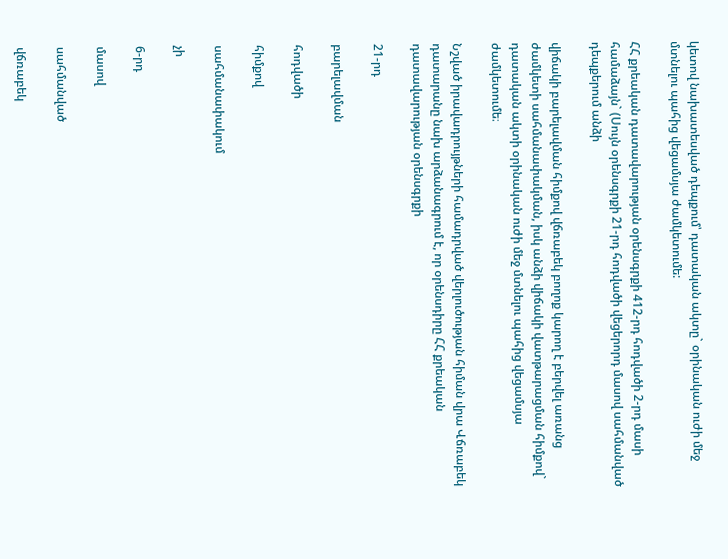կետով նախատեսված դեպքում՝ դատական ակտը` օրինական ուժի մեջ մտնելու պահից վեցամսյա ժամկետումե:

ՀՀ քրեական դատավարության օրենսգրքի 412-րդ հոդվածի 2-րդ մասի համաձայն` (Սույն օրենսգրքի 21-րդ հոդվածի վեցերորդ մասով սահմանված դեպքերում անձի

վիճակի բարելավման հիմքով վճռաբեկ բողոք կարող է բերվել առանց ժամկետի սահմանափակման, իսկ անձի վիճակի վատթարացման հիմքով` դատական ակտի օրինական ուժի մեջ մտնելու պահից վեցամսյա ժամկետումե։

Նշված իրավադրույթների համադրված վերլուծության հիման վրա Վճռաբեկ դատարանը նախ արձանագրում է, որ օրենսդիրը ՀՀ քրեական դատավարության օրենսգրքի

21-րդ

բարելավման

հոդվածի

հիմքով

սահմանափակում

չի

6-րդ

մասով

սահմանված

վճռաբեկ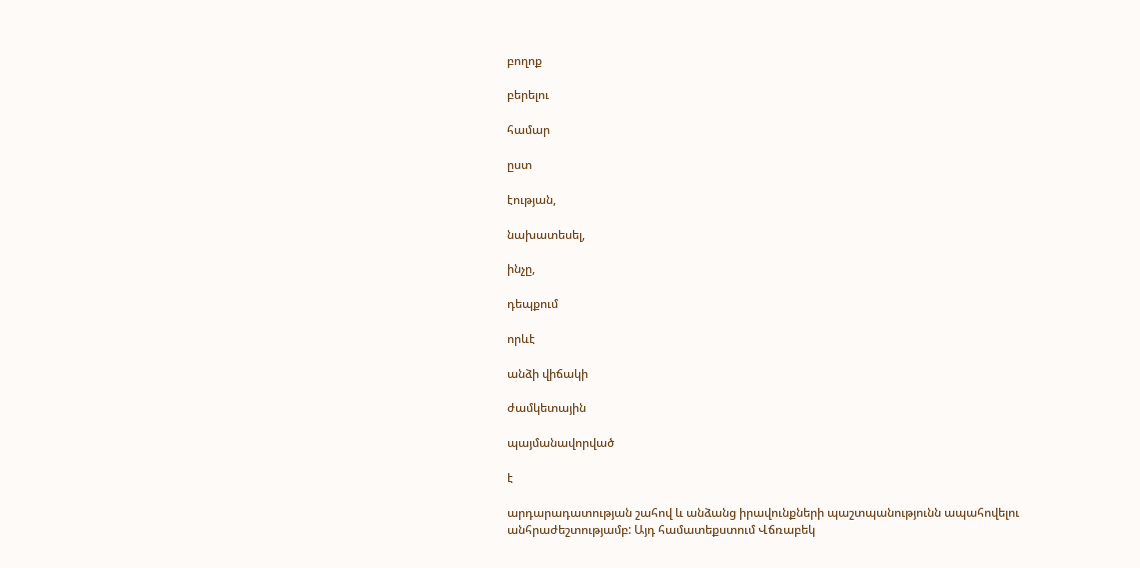բողոք

բերելու

համար

ըստ

էության,

նախատեսել,

ինչը,

դեպքում

որևէ

անձի վիճակի

ժամկետային

պայմանավորված

է

արդարադատության շահով և անձանց իրավունքների պաշտպանությունն ապահովելու անհրաժեշտությամբ: Այդ համատեքստում Վճռաբեկ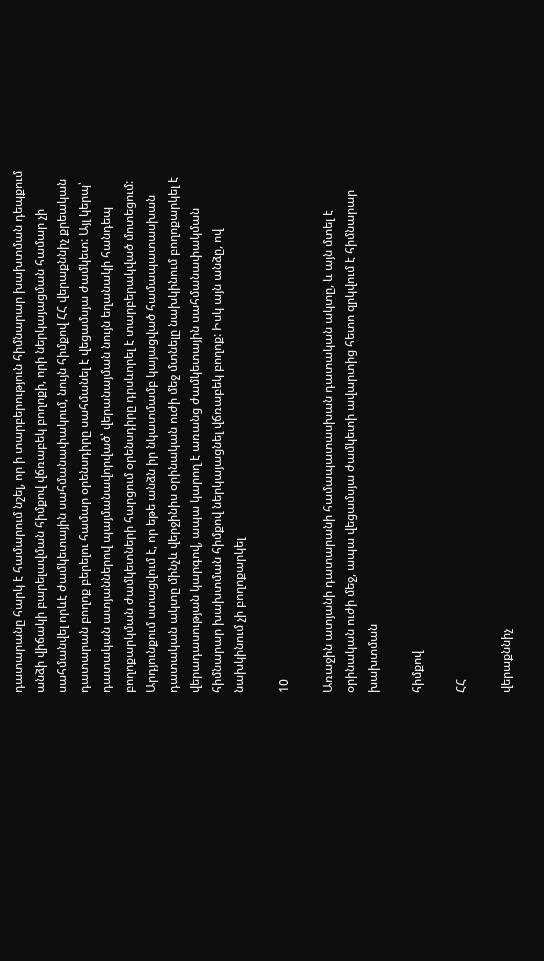դատարանը հարկ է համարում նշել, որ ի տարբերություն հիմնարար խախտման դեպքում անձի վիճակի բարելավման հիմքով վճռաբեկ բողոքի, որի ներկայացման համար չի սահմանվել որևէ ժամկետային սահմանափակում, նույն հիմքով ՀՀ վերաքննիչ քրեական դատարան բողոք բերելու համար օրենսդիրը սահմանել է վեցամսյա ժամկետ: Այլ կերպ՝ դատական ատյաններով պայմանավորված՝ վերանայման նույն եղանակի հանդեպ բողոքարկման ժամկետների հարցում օրենսդիրը դրսևորել է տարբերակված մոտեցում: Արդյունքում ստացվում է, որ եթե անձն իր նկատմամբ կայացված համապատասխան դատական ակտը մինչև վերջինիս օրինական ուժի մեջ մտնելը նախկինում բողոքարկել է վերադասության կարգով, ապա կարող է առանց ժամկետային սահմանափակման հիմնարար խախտման հիմքով ներկայացնել վճռաբեկ բողոք: Իսկ այն անձը, ով նախկինում չի բողոքարկել

10

Առաջին ատյանի դատարանի համապատասխան դատական ակտը, և այն մտել է օրինական ուժի մեջ, ապա վեցամսյա ժամկետի ավարտից հետո զրկվում է հիմնարար խախտման

հիմքով

ՀՀ

վերաքննիչ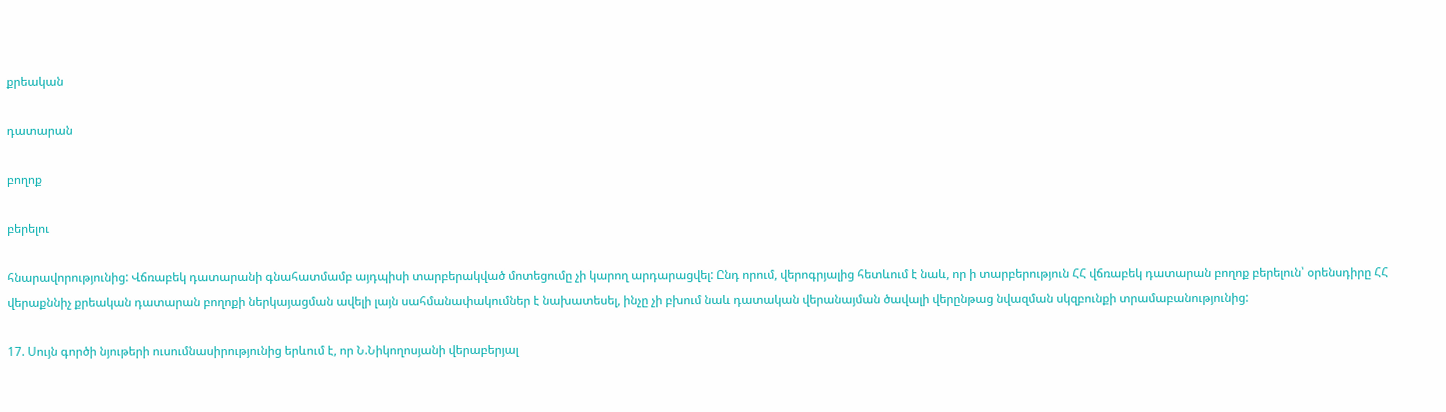քրեական

դատարան

բողոք

բերելու

հնարավորությունից: Վճռաբեկ դատարանի գնահատմամբ այդպիսի տարբերակված մոտեցումը չի կարող արդարացվել: Ընդ որում, վերոգրյալից հետևում է նաև, որ ի տարբերություն ՀՀ վճռաբեկ դատարան բողոք բերելուն՝ օրենսդիրը ՀՀ վերաքննիչ քրեական դատարան բողոքի ներկայացման ավելի լայն սահմանափակումներ է նախատեսել, ինչը չի բխում նաև դատական վերանայման ծավալի վերընթաց նվազման սկզբունքի տրամաբանությունից:

17. Սույն գործի նյութերի ուսումնասիրությունից երևում է, որ Ն.Նիկողոսյանի վերաբերյալ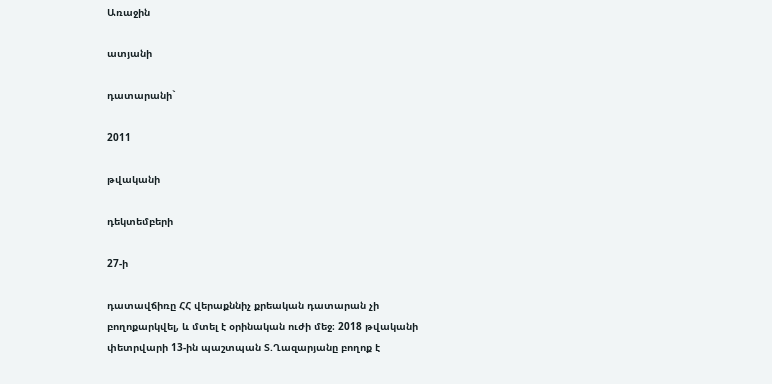Առաջին

ատյանի

դատարանի`

2011

թվականի

դեկտեմբերի

27-ի

դատավճիռը ՀՀ վերաքննիչ քրեական դատարան չի բողոքարկվել, և մտել է օրինական ուժի մեջ։ 2018 թվականի փետրվարի 13-ին պաշտպան Տ.Ղազարյանը բողոք է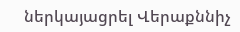ներկայացրել Վերաքննիչ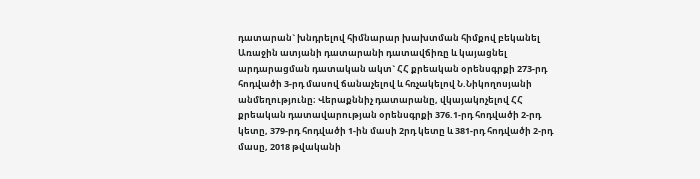դատարան` խնդրելով հիմնարար խախտման հիմքով բեկանել Առաջին ատյանի դատարանի դատավճիռը և կայացնել արդարացման դատական ակտ` ՀՀ քրեական օրենսգրքի 273-րդ հոդվածի 3-րդ մասով ճանաչելով և հռչակելով Ն.Նիկողոսյանի անմեղությունը։ Վերաքննիչ դատարանը, վկայակոչելով ՀՀ քրեական դատավարության օրենսգրքի 376.1-րդ հոդվածի 2-րդ կետը, 379-րդ հոդվածի 1-ին մասի 2րդ կետը և 381-րդ հոդվածի 2-րդ մասը, 2018 թվականի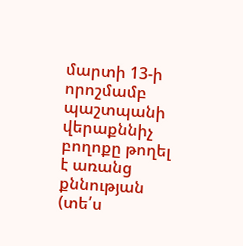մարտի 13-ի որոշմամբ պաշտպանի վերաքննիչ բողոքը թողել է առանց քննության (տե՛ս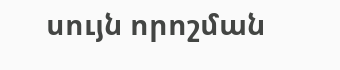սույն որոշման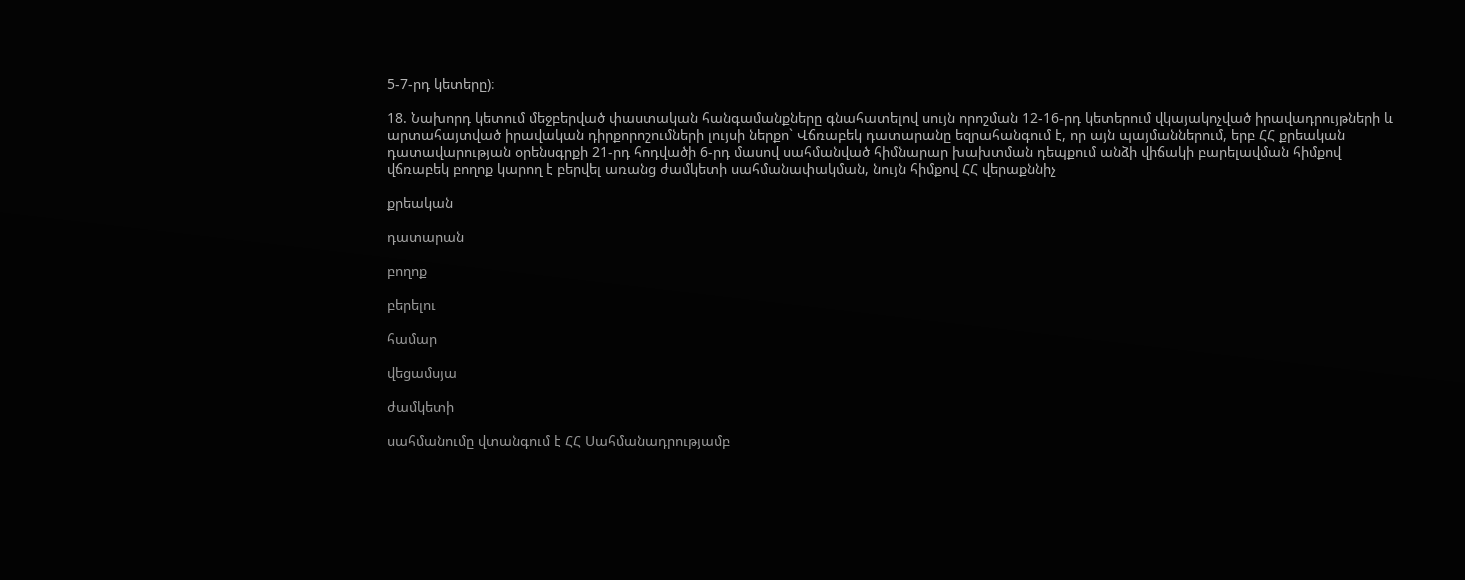5-7-րդ կետերը)։

18. Նախորդ կետում մեջբերված փաստական հանգամանքները գնահատելով սույն որոշման 12-16-րդ կետերում վկայակոչված իրավադրույթների և արտահայտված իրավական դիրքորոշումների լույսի ներքո` Վճռաբեկ դատարանը եզրահանգում է, որ այն պայմաններում, երբ ՀՀ քրեական դատավարության օրենսգրքի 21-րդ հոդվածի 6-րդ մասով սահմանված հիմնարար խախտման դեպքում անձի վիճակի բարելավման հիմքով վճռաբեկ բողոք կարող է բերվել առանց ժամկետի սահմանափակման, նույն հիմքով ՀՀ վերաքննիչ

քրեական

դատարան

բողոք

բերելու

համար

վեցամսյա

ժամկետի

սահմանումը վտանգում է ՀՀ Սահմանադրությամբ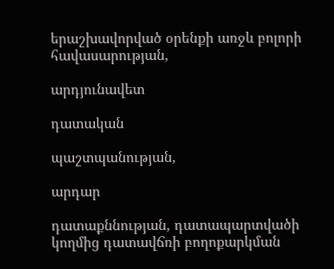երաշխավորված օրենքի առջև բոլորի հավասարության,

արդյունավետ

դատական

պաշտպանության,

արդար

դատաքննության, դատապարտվածի կողմից դատավճռի բողոքարկման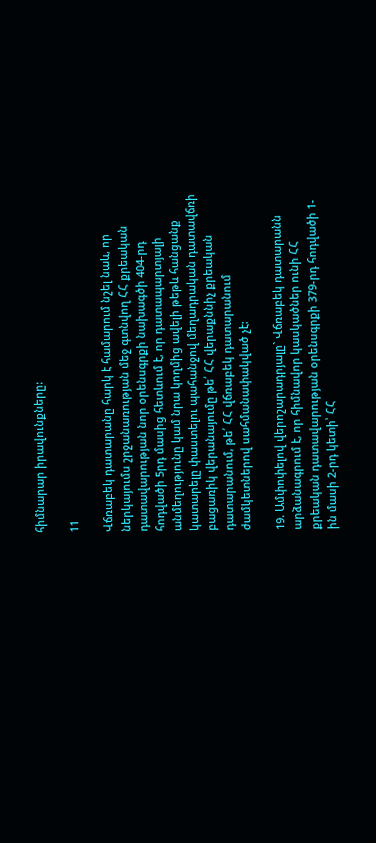հիմնարար իրավունքները:

11

Վճռաբեկ դատարանը հարկ է համարում նշել նաև, որ ներկայումս շրջանառության մեջ գտնվող ՀՀ քրեական դատավարության նոր օրենսգրքի նախագծի 404-րդ հոդվածի 5րդ մասից հետևում է, որ դատապարտյալի անմեղությունը կամ նրա կողմից ավելի թեթև հանցանք կատարելը փաստելու պահանջով մեղադրական դատավճռի բացառիկ վերանայումը թե՛ ՀՀ վերաքննիչ քրեական դատարանում, թե՛ ՀՀ վճռաբեկ դատարանում ժամկետներով սահմանափակված չէ:

19. Ամփոփելով վերոշարադրյալը` Վճռաբեկ դատարանն արձանագրում է, որ հիմնավոր կասկածներ ունի ՀՀ քրեական դատավարության օրենսգրքի 379-րդ հոդվածի 1-ին մասի 2-րդ կետի՝ ՀՀ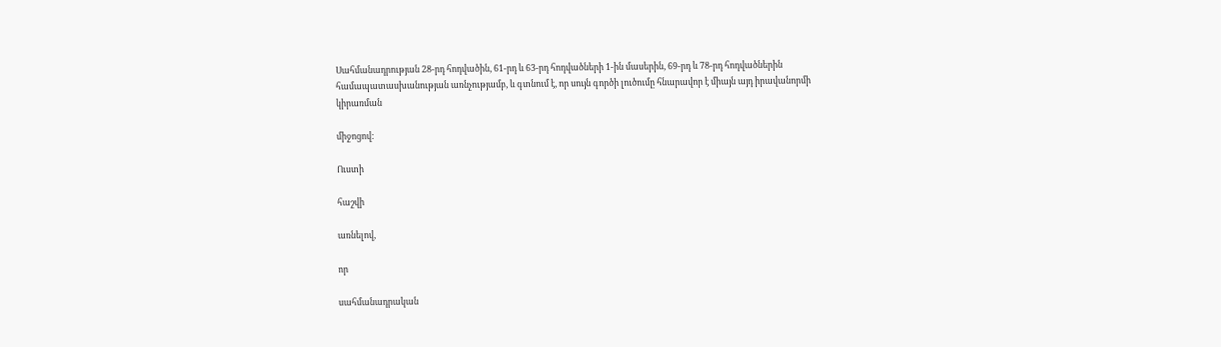Սահմանադրության 28-րդ հոդվածին, 61-րդ և 63-րդ հոդվածների 1-ին մասերին, 69-րդ և 78-րդ հոդվածներին համապատասխանության առնչությամբ, և գտնում է, որ սույն գործի լուծումը հնարավոր է միայն այդ իրավանորմի կիրառման

միջոցով:

Ուստի

հաշվի

առնելով,

որ

սահմանադրական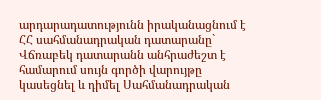արդարադատությունն իրականացնում է ՀՀ սահմանադրական դատարանը` Վճռաբեկ դատարանն անհրաժեշտ է համարում սույն գործի վարույթը կասեցնել և դիմել Սահմանադրական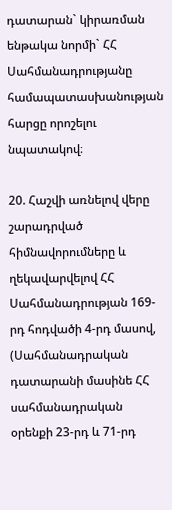դատարան` կիրառման ենթակա նորմի` ՀՀ Սահմանադրությանը համապատասխանության հարցը որոշելու նպատակով։

20. Հաշվի առնելով վերը շարադրված հիմնավորումները և ղեկավարվելով ՀՀ Սահմանադրության 169-րդ հոդվածի 4-րդ մասով, (Սահմանադրական դատարանի մասինե ՀՀ սահմանադրական օրենքի 23-րդ և 71-րդ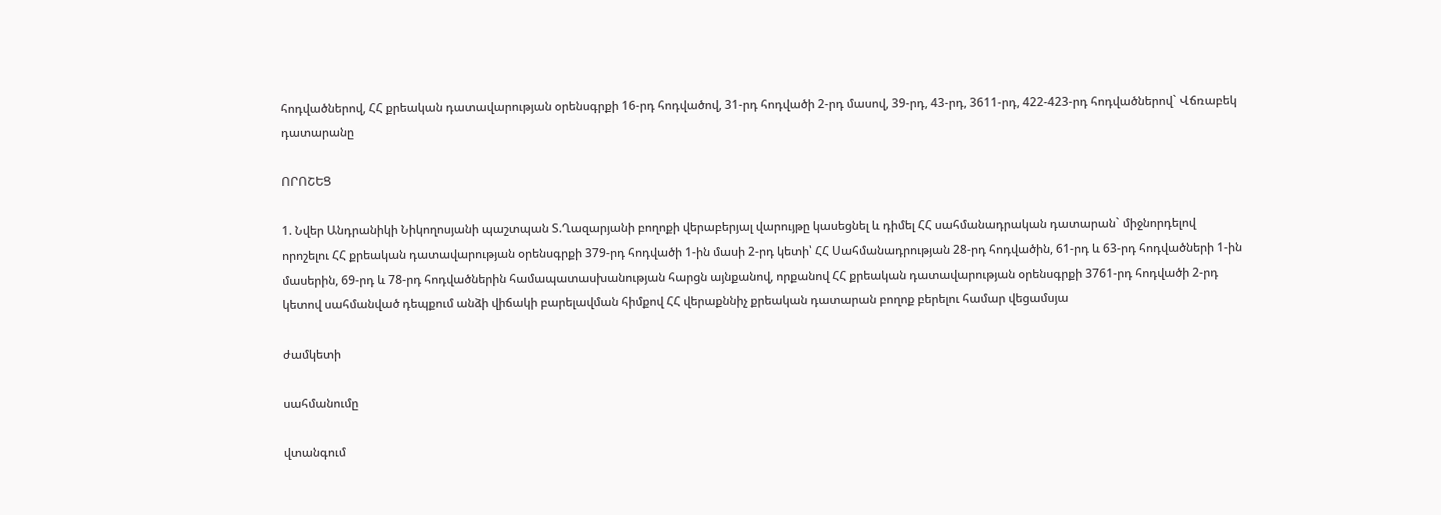հոդվածներով, ՀՀ քրեական դատավարության օրենսգրքի 16-րդ հոդվածով, 31-րդ հոդվածի 2-րդ մասով, 39-րդ, 43-րդ, 3611-րդ, 422-423-րդ հոդվածներով` Վճռաբեկ դատարանը

ՈՐՈՇԵՑ

1. Նվեր Անդրանիկի Նիկողոսյանի պաշտպան Տ.Ղազարյանի բողոքի վերաբերյալ վարույթը կասեցնել և դիմել ՀՀ սահմանադրական դատարան` միջնորդելով որոշելու ՀՀ քրեական դատավարության օրենսգրքի 379-րդ հոդվածի 1-ին մասի 2-րդ կետի՝ ՀՀ Սահմանադրության 28-րդ հոդվածին, 61-րդ և 63-րդ հոդվածների 1-ին մասերին, 69-րդ և 78-րդ հոդվածներին համապատասխանության հարցն այնքանով, որքանով ՀՀ քրեական դատավարության օրենսգրքի 3761-րդ հոդվածի 2-րդ կետով սահմանված դեպքում անձի վիճակի բարելավման հիմքով ՀՀ վերաքննիչ քրեական դատարան բողոք բերելու համար վեցամսյա

ժամկետի

սահմանումը

վտանգում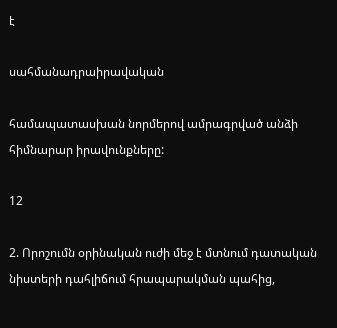է

սահմանադրաիրավական

համապատասխան նորմերով ամրագրված անձի հիմնարար իրավունքները:

12

2. Որոշումն օրինական ուժի մեջ է մտնում դատական նիստերի դահլիճում հրապարակման պահից,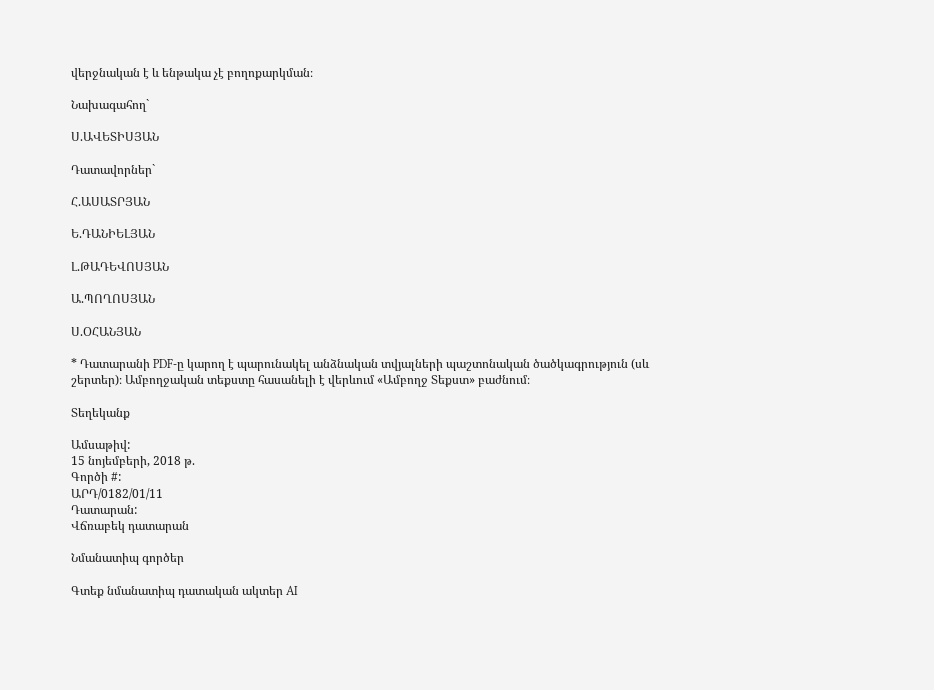վերջնական է և ենթակա չէ բողոքարկման։

Նախագահող`

Ս.ԱՎԵՏԻՍՅԱՆ

Դատավորներ`

Հ.ԱՍԱՏՐՅԱՆ

Ե.ԴԱՆԻԵԼՅԱՆ

Լ.ԹԱԴԵՎՈՍՅԱՆ

Ա.ՊՈՂՈՍՅԱՆ

Ս.ՕՀԱՆՅԱՆ

* Դատարանի PDF-ը կարող է պարունակել անձնական տվյալների պաշտոնական ծածկագրություն (սև շերտեր)։ Ամբողջական տեքստը հասանելի է վերևում «Ամբողջ Տեքստ» բաժնում։

Տեղեկանք

Ամսաթիվ:
15 նոյեմբերի, 2018 թ.
Գործի #:
ԱՐԴ/0182/01/11
Դատարան:
Վճռաբեկ դատարան

Նմանատիպ գործեր

Գտեք նմանատիպ դատական ակտեր AI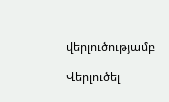վերլուծությամբ

Վերլուծել